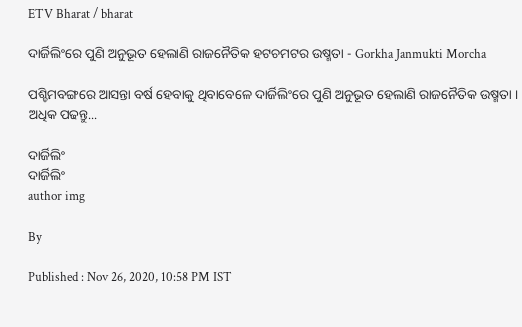ETV Bharat / bharat

ଦାର୍ଜିଲିଂରେ ପୁଣି ଅନୁଭୂତ ହେଲାଣି ରାଜନୈତିକ ହଟଚମଟର ଉଷ୍ମତା - Gorkha Janmukti Morcha

ପଶ୍ଚିମବଙ୍ଗରେ ଆସନ୍ତା ବର୍ଷ ହେବାକୁ ଥିବାବେଳେ ଦାର୍ଜିଲିଂରେ ପୁଣି ଅନୁଭୂତ ହେଲାଣି ରାଜନୈତିକ ଉଷ୍ମତା । ଅଧିକ ପଢନ୍ତୁ...

ଦାର୍ଜିଲିଂ
ଦାର୍ଜିଲିଂ
author img

By

Published : Nov 26, 2020, 10:58 PM IST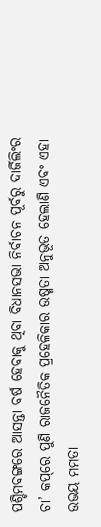ପଶ୍ଚିମବଙ୍ଗରେ ଆସନ୍ତା ବର୍ଷ ହେବାକୁ ଥିବା ବିଧାନସଭା ନିର୍ବାଚନ ପୂର୍ବରୁ ଦାର୍ଜିଲିଂର ଚା’ କପ୍‌ରେ ପୁଣି ରାଜନୈତିକ ପ୍ରହେଳିକାର ଉଷ୍ମତା ଅନୁଭୂତ ହେଲାଣି ଏବଂ ଏହା ଉଭୟ ମମତା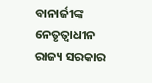ବାନାର୍ଜୀଙ୍କ ନେତୃତ୍ବାଧୀନ ରାଜ୍ୟ ସରକାର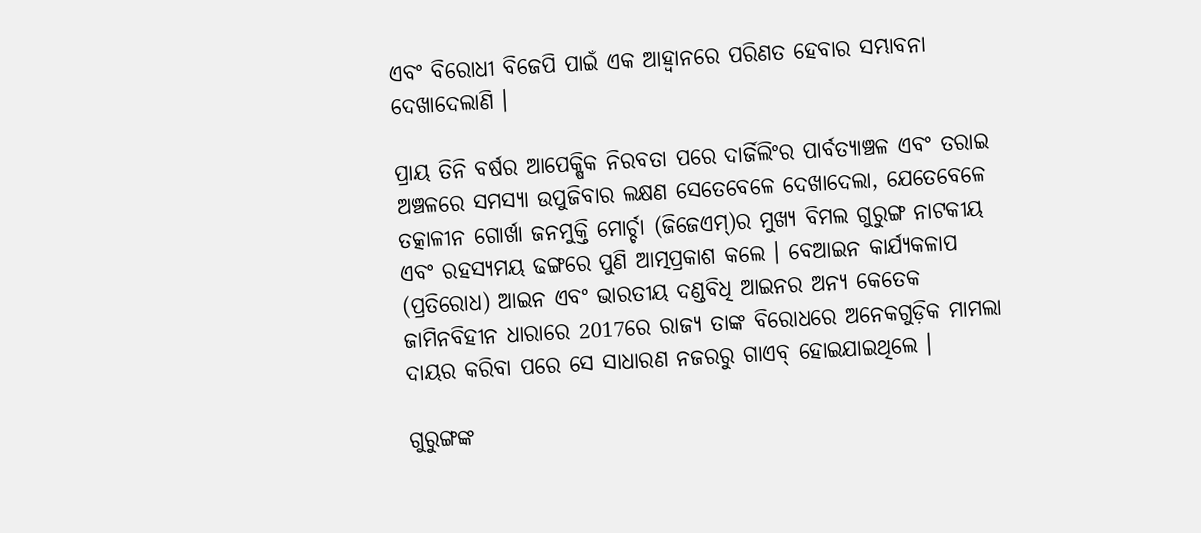ଏବଂ ବିରୋଧୀ ବିଜେପି ପାଇଁ ଏକ ଆହ୍ବାନରେ ପରିଣତ ହେବାର ସମ୍ଭାବନା ଦେଖାଦେଲାଣି ।

ପ୍ରାୟ ତିନି ବର୍ଷର ଆପେକ୍ଷିକ ନିରବତା ପରେ ଦାର୍ଜିଲିଂର ପାର୍ବତ୍ୟାଞ୍ଚଳ ଏବଂ ତରାଇ ଅଞ୍ଚଳରେ ସମସ୍ୟା ଉପୁଜିବାର ଲକ୍ଷଣ ସେତେବେଳେ ଦେଖାଦେଲା, ଯେତେବେଳେ ତତ୍କାଳୀନ ଗୋର୍ଖା ଜନମୁକ୍ତି ମୋର୍ଚ୍ଚା (ଜିଜେଏମ୍‌)ର ମୁଖ୍ୟ ବିମଲ ଗୁରୁଙ୍ଗ ନାଟକୀୟ ଏବଂ ରହସ୍ୟମୟ ଢଙ୍ଗରେ ପୁଣି ଆତ୍ମପ୍ରକାଶ କଲେ । ବେଆଇନ କାର୍ଯ୍ୟକଳାପ (ପ୍ରତିରୋଧ) ଆଇନ ଏବଂ ଭାରତୀୟ ଦଣ୍ଡବିଧି ଆଇନର ଅନ୍ୟ କେତେକ ଜାମିନବିହୀନ ଧାରାରେ 2017ରେ ରାଜ୍ୟ ତାଙ୍କ ବିରୋଧରେ ଅନେକଗୁଡ଼ିକ ମାମଲା ଦାୟର କରିବା ପରେ ସେ ସାଧାରଣ ନଜରରୁ ଗାଏବ୍‌ ହୋଇଯାଇଥିଲେ ।

ଗୁରୁଙ୍ଗଙ୍କ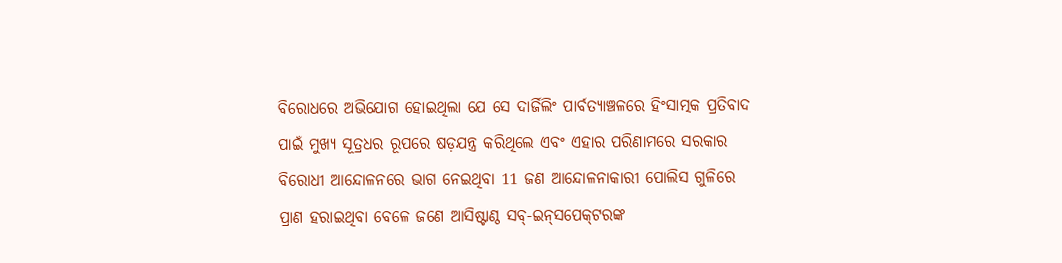ବିରୋଧରେ ଅଭିଯୋଗ ହୋଇଥିଲା ଯେ ସେ ଦାର୍ଜିଲିଂ ପାର୍ବତ୍ୟାଞ୍ଚଳରେ ହିଂସାତ୍ମକ ପ୍ରତିବାଦ ପାଇଁ ମୁଖ୍ୟ ସୂତ୍ରଧର ରୂପରେ ଷଡ଼ଯନ୍ତ୍ର କରିଥିଲେ ଏବଂ ଏହାର ପରିଣାମରେ ସରକାର ବିରୋଧୀ ଆନ୍ଦୋଳନରେ ଭାଗ ନେଇଥିବା 11 ଜଣ ଆନ୍ଦୋଳନାକାରୀ ପୋଲିସ ଗୁଳିରେ ପ୍ରାଣ ହରାଇଥିବା ବେଳେ ଜଣେ ଆସିଷ୍ଟାଣ୍ଠ ସବ୍‌-ଇନ୍‌ସପେକ୍‌ଟରଙ୍କ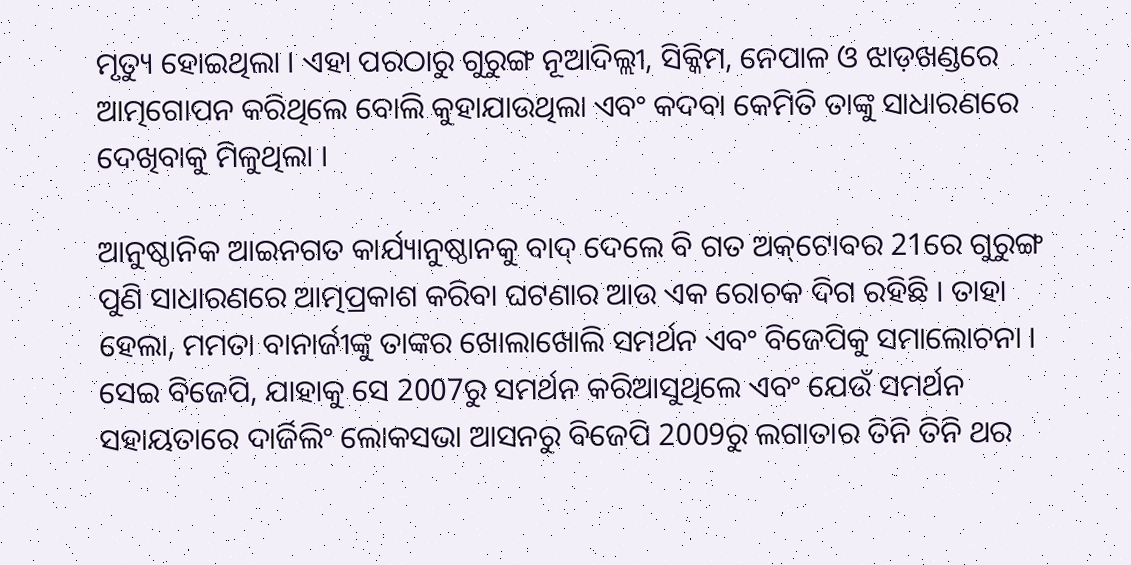ମୃତ୍ୟୁ ହୋଇଥିଲା । ଏହା ପରଠାରୁ ଗୁରୁଙ୍ଗ ନୂଆଦିଲ୍ଲୀ, ସିକ୍କିମ, ନେପାଳ ଓ ଝାଡ଼ଖଣ୍ଡରେ ଆତ୍ମଗୋପନ କରିଥିଲେ ବୋଲି କୁହାଯାଉଥିଲା ଏବଂ କଦବା କେମିତି ତାଙ୍କୁ ସାଧାରଣରେ ଦେଖିବାକୁ ମିଳୁଥିଲା ।

ଆନୁଷ୍ଠାନିକ ଆଇନଗତ କାର୍ଯ୍ୟାନୁଷ୍ଠାନକୁ ବାଦ୍‌ ଦେଲେ ବି ଗତ ଅକ୍‌ଟୋବର 21ରେ ଗୁରୁଙ୍ଗ ପୁଣି ସାଧାରଣରେ ଆତ୍ମପ୍ରକାଶ କରିବା ଘଟଣାର ଆଉ ଏକ ରୋଚକ ଦିଗ ରହିଛି । ତାହା ହେଲା, ମମତା ବାନାର୍ଜୀଙ୍କୁ ତାଙ୍କର ଖୋଲାଖୋଲି ସମର୍ଥନ ଏବଂ ବିଜେପିକୁ ସମାଲୋଚନା । ସେଇ ବିଜେପି, ଯାହାକୁ ସେ 2007ରୁ ସମର୍ଥନ କରିଆସୁଥିଲେ ଏବଂ ଯେଉଁ ସମର୍ଥନ ସହାୟତାରେ ଦାର୍ଜିଲିଂ ଲୋକସଭା ଆସନରୁ ବିଜେପି 2009ରୁ ଲଗାତାର ତିନି ତିନି ଥର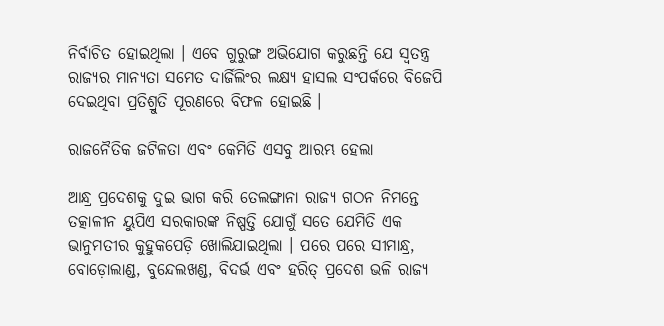ନିର୍ବାଚିତ ହୋଇଥିଲା । ଏବେ ଗୁରୁଙ୍ଗ ଅଭିଯୋଗ କରୁଛନ୍ତି ଯେ ସ୍ବତନ୍ତ୍ର ରାଜ୍ୟର ମାନ୍ୟତା ସମେତ ଦାର୍ଜିଲିଂର ଲକ୍ଷ୍ୟ ହାସଲ ସଂପର୍କରେ ବିଜେପି ଦେଇଥିବା ପ୍ରତିଶ୍ରୁତି ପୂରଣରେ ବିଫଳ ହୋଇଛି ।

ରାଜନୈତିକ ଜଟିଳତା ଏବଂ କେମିତି ଏସବୁ ଆରମ୍ଭ ହେଲା

ଆନ୍ଧ୍ର ପ୍ରଦେଶକୁ ଦୁଇ ଭାଗ କରି ତେଲଙ୍ଗାନା ରାଜ୍ୟ ଗଠନ ନିମନ୍ତେ ତତ୍କାଳୀନ ୟୁପିଏ ସରକାରଙ୍କ ନିଷ୍ପତ୍ତି ଯୋଗୁଁ ସତେ ଯେମିତି ଏକ ଭାନୁମତୀର କୁହୁକପେଡ଼ି ଖୋଲିଯାଇଥିଲା । ପରେ ପରେ ସୀମାନ୍ଧ୍ର, ବୋଡ଼ୋଲାଣ୍ଡ, ବୁନ୍ଦେଲଖଣ୍ଡ, ବିଦର୍ଭ ଏବଂ ହରିତ୍‌ ପ୍ରଦେଶ ଭଳି ରାଜ୍ୟ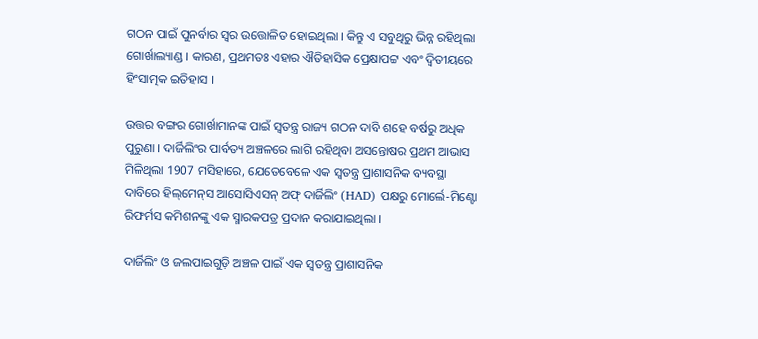ଗଠନ ପାଇଁ ପୁନର୍ବାର ସ୍ବର ଉତ୍ତୋଳିତ ହୋଇଥିଲା । କିନ୍ତୁ ଏ ସବୁଥିରୁ ଭିନ୍ନ ରହିଥିଲା ଗୋର୍ଖାଲ୍ୟାଣ୍ଡ । କାରଣ, ପ୍ରଥମତଃ ଏହାର ଐତିହାସିକ ପ୍ରେକ୍ଷାପଟ୍ଟ ଏବଂ ଦ୍ବିତୀୟରେ ହିଂସାତ୍ମକ ଇତିହାସ ।

ଉତ୍ତର ବଙ୍ଗର ଗୋର୍ଖାମାନଙ୍କ ପାଇଁ ସ୍ବତନ୍ତ୍ର ରାଜ୍ୟ ଗଠନ ଦାବି ଶହେ ବର୍ଷରୁ ଅଧିକ ପୁରୁଣା । ଦାର୍ଜିଲିଂର ପାର୍ବତ୍ୟ ଅଞ୍ଚଳରେ ଲାଗି ରହିଥିବା ଅସନ୍ତୋଷର ପ୍ରଥମ ଆଭାସ ମିଳିଥିଲା 1907 ମସିହାରେ, ଯେତେବେଳେ ଏକ ସ୍ବତନ୍ତ୍ର ପ୍ରାଶାସନିକ ବ୍ୟବସ୍ଥା ଦାବିରେ ହିଲ୍‌ମେନ୍‌ସ ଆସୋସିଏସନ୍‌ ଅଫ୍‌ ଦାର୍ଜିଲିଂ (HAD) ପକ୍ଷରୁ ମୋର୍ଲେ-ମିଣ୍ଟୋ ରିଫର୍ମସ କମିଶନଙ୍କୁ ଏକ ସ୍ମାରକପତ୍ର ପ୍ରଦାନ କରାଯାଇଥିଲା ।

ଦାର୍ଜିଲିଂ ଓ ଜଲପାଇଗୁଡ଼ି ଅଞ୍ଚଳ ପାଇଁ ଏକ ସ୍ବତନ୍ତ୍ର ପ୍ରାଶାସନିକ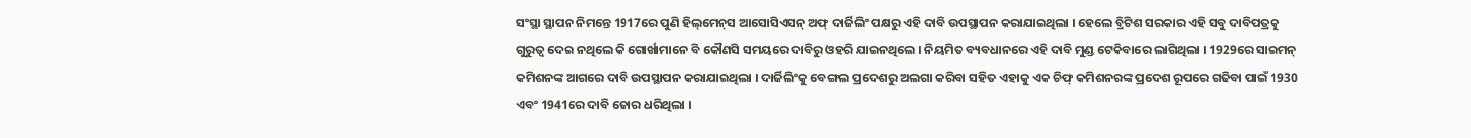ସଂସ୍ଥା ସ୍ଥାପନ ନିମନ୍ତେ 1917ରେ ପୁଣି ହିଲ୍‌ମେନ୍‌ସ ଆସୋସିଏସନ୍‌ ଅଫ୍‌ ଦାର୍ଜିଲିଂ ପକ୍ଷରୁ ଏହି ଦାବି ଉପସ୍ଥାପନ କରାଯାଇଥିଲା । ହେଲେ ବ୍ରିଟିଶ ସରକାର ଏହି ସବୁ ଦାବିପତ୍ରକୁ ଗୁରୁତ୍ବ ଦେଇ ନଥିଲେ କି ଗୋର୍ଖାମାନେ ବି କୌଣସି ସମୟରେ ଦାବିରୁ ଓହରି ଯାଇନଥିଲେ । ନିୟମିତ ବ୍ୟବଧାନରେ ଏହି ଦାବି ମୁଣ୍ଡ ଟେକିବାରେ ଲାଗିଥିଲା । 1929ରେ ସାଇମନ୍‌ କମିଶନଙ୍କ ଆଗରେ ଦାବି ଉପସ୍ଥାପନ କରାଯାଇଥିଲା । ଦାର୍ଜିଲିଂକୁ ବେଙ୍ଗଲ ପ୍ରଦେଶରୁ ଅଲଗା କରିବା ସହିତ ଏହାକୁ ଏକ ଚିଫ୍‌ କମିଶନରଙ୍କ ପ୍ରଦେଶ ରୂପରେ ଗଢିବା ପାଇଁ 1930 ଏବଂ 1941ରେ ଦାବି ଜୋର ଧରିଥିଲା ।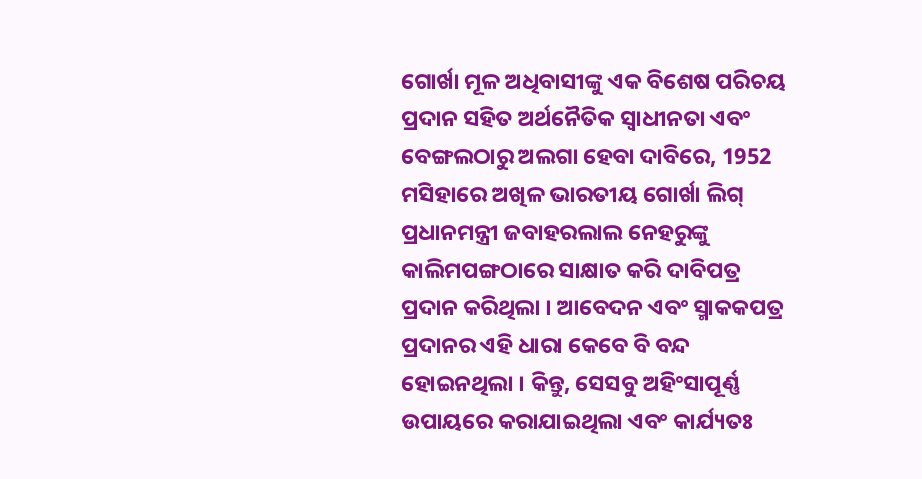ଗୋର୍ଖା ମୂଳ ଅଧିବାସୀଙ୍କୁ ଏକ ବିଶେଷ ପରିଚୟ ପ୍ରଦାନ ସହିତ ଅର୍ଥନୈତିକ ସ୍ବାଧୀନତା ଏବଂ ବେଙ୍ଗଲଠାରୁ ଅଲଗା ହେବା ଦାବିରେ, 1952 ମସିହାରେ ଅଖିଳ ଭାରତୀୟ ଗୋର୍ଖା ଲିଗ୍‌ ପ୍ରଧାନମନ୍ତ୍ରୀ ଜବାହରଲାଲ ନେହରୁଙ୍କୁ କାଲିମପଙ୍ଗଠାରେ ସାକ୍ଷାତ କରି ଦାବିପତ୍ର ପ୍ରଦାନ କରିଥିଲା । ଆବେଦନ ଏବଂ ସ୍ମାକକପତ୍ର ପ୍ରଦାନର ଏହି ଧାରା କେବେ ବି ବନ୍ଦ ହୋଇନଥିଲା । କିନ୍ତୁ, ସେସବୁ ଅହିଂସାପୂର୍ଣ୍ଣ ଉପାୟରେ କରାଯାଇଥିଲା ଏବଂ କାର୍ଯ୍ୟତଃ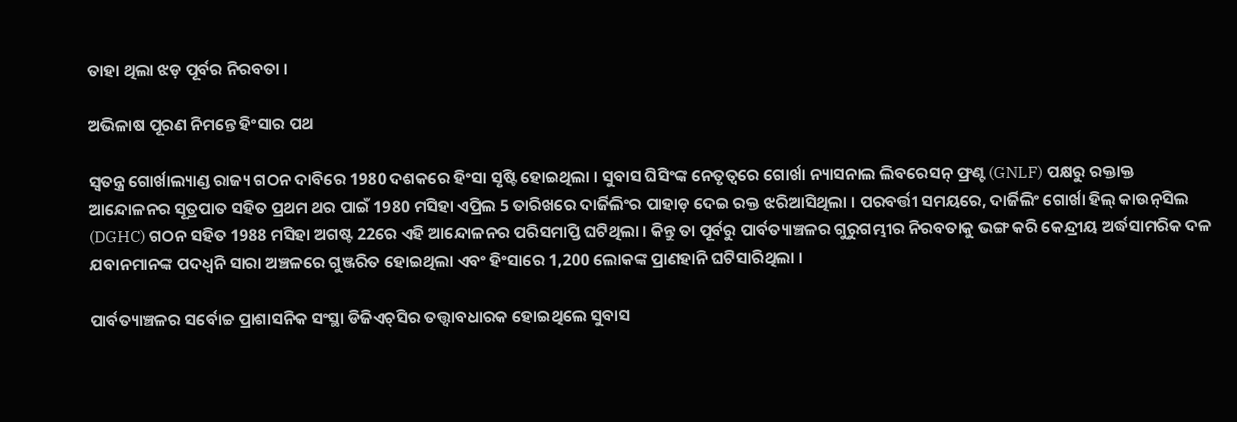ତାହା ଥିଲା ଝଡ଼ ପୂର୍ବର ନିରବତା ।

ଅଭିଳାଷ ପୂରଣ ନିମନ୍ତେ ହିଂସାର ପଥ

ସ୍ବତନ୍ତ୍ର ଗୋର୍ଖାଲ୍ୟାଣ୍ଡ ରାଜ୍ୟ ଗଠନ ଦାବିରେ 1980 ଦଶକରେ ହିଂସା ସୃଷ୍ଟି ହୋଇଥିଲା । ସୁବାସ ଘିସିଂଙ୍କ ନେତୃତ୍ବରେ ଗୋର୍ଖା ନ୍ୟାସନାଲ ଲିବରେସନ୍‌ ଫ୍ରଣ୍ଟ (GNLF) ପକ୍ଷରୁ ରକ୍ତାକ୍ତ ଆନ୍ଦୋଳନର ସୂତ୍ରପାତ ସହିତ ପ୍ରଥମ ଥର ପାଇଁ 1980 ମସିହା ଏପ୍ରିଲ 5 ତାରିଖରେ ଦାର୍ଜିଲିଂର ପାହାଡ଼ ଦେଇ ରକ୍ତ ଝରିଆସିଥିଲା । ପରବର୍ତ୍ତୀ ସମୟରେ, ଦାର୍ଜିଲିଂ ଗୋର୍ଖା ହିଲ୍‌ କାଉନ୍‌ସିଲ (DGHC) ଗଠନ ସହିତ 1988 ମସିହା ଅଗଷ୍ଟ 22ରେ ଏହି ଆନ୍ଦୋଳନର ପରିସମାପ୍ତି ଘଟିଥିଲା । କିନ୍ତୁ ତା ପୂର୍ବରୁ ପାର୍ବତ୍ୟାଞ୍ଚଳର ଗୁରୁଗମ୍ଭୀର ନିରବତାକୁ ଭଙ୍ଗ କରି କେନ୍ଦ୍ରୀୟ ଅର୍ଦ୍ଧସାମରିକ ଦଳ ଯବାନମାନଙ୍କ ପଦଧ୍ବନି ସାରା ଅଞ୍ଚଳରେ ଗୁଞ୍ଜରିତ ହୋଇଥିଲା ଏବଂ ହିଂସାରେ 1,200 ଲୋକଙ୍କ ପ୍ରାଣହାନି ଘଟିସାରିଥିଲା ।

ପାର୍ବତ୍ୟାଞ୍ଚଳର ସର୍ବୋଚ୍ଚ ପ୍ରାଶାସନିକ ସଂସ୍ଥା ଡିଜିଏଚ୍‌ସିର ତତ୍ତ୍ବାବଧାରକ ହୋଇଥିଲେ ସୁବାସ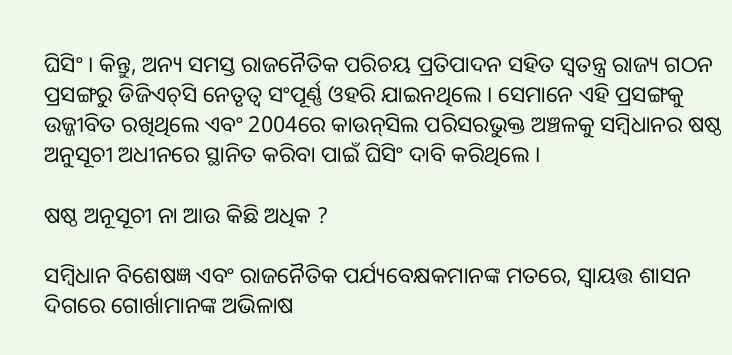ଘିସିଂ । କିନ୍ତୁ, ଅନ୍ୟ ସମସ୍ତ ରାଜନୈତିକ ପରିଚୟ ପ୍ରତିପାଦନ ସହିତ ସ୍ବତନ୍ତ୍ର ରାଜ୍ୟ ଗଠନ ପ୍ରସଙ୍ଗରୁ ଡିଜିଏଚ୍‌ସି ନେତୃତ୍ବ ସଂପୂର୍ଣ୍ଣ ଓହରି ଯାଇନଥିଲେ । ସେମାନେ ଏହି ପ୍ରସଙ୍ଗକୁ ଉଜ୍ଜୀବିତ ରଖିଥିଲେ ଏବଂ 2004ରେ କାଉନ୍‌ସିଲ ପରିସରଭୁକ୍ତ ଅଞ୍ଚଳକୁ ସମ୍ବିଧାନର ଷଷ୍ଠ ଅନୁସୂଚୀ ଅଧୀନରେ ସ୍ଥାନିତ କରିବା ପାଇଁ ଘିସିଂ ଦାବି କରିଥିଲେ ।

ଷଷ୍ଠ ଅନୂସୂଚୀ ନା ଆଉ କିଛି ଅଧିକ ?

ସମ୍ବିଧାନ ବିଶେଷଜ୍ଞ ଏବଂ ରାଜନୈତିକ ପର୍ଯ୍ୟବେକ୍ଷକମାନଙ୍କ ମତରେ, ସ୍ବାୟତ୍ତ ଶାସନ ଦିଗରେ ଗୋର୍ଖାମାନଙ୍କ ଅଭିଳାଷ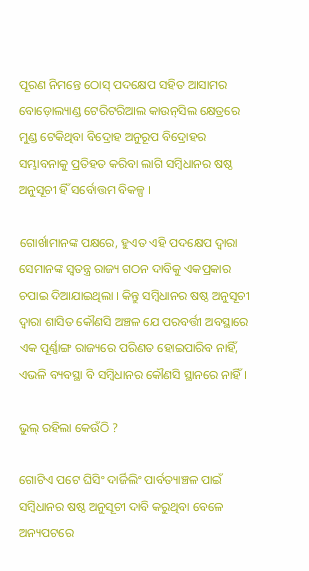ପୂରଣ ନିମନ୍ତେ ଠୋସ୍‌ ପଦକ୍ଷେପ ସହିତ ଆସାମର ବୋଡ଼ୋଲ୍ୟାଣ୍ଡ ଟେରିଟରିଆଲ କାଉନ୍‌ସିଲ କ୍ଷେତ୍ରରେ ମୁଣ୍ଡ ଟେକିଥିବା ବିଦ୍ରୋହ ଅନୁରୂପ ବିଦ୍ରୋହର ସମ୍ଭାବନାକୁ ପ୍ରତିହତ କରିବା ଲାଗି ସମ୍ବିଧାନର ଷଷ୍ଠ ଅନୁସୂଚୀ ହିଁ ସର୍ବୋତ୍ତମ ବିକଳ୍ପ ।

ଗୋର୍ଖାମାନଙ୍କ ପକ୍ଷରେ, ହୁଏତ ଏହି ପଦକ୍ଷେପ ଦ୍ବାରା ସେମାନଙ୍କ ସ୍ବତନ୍ତ୍ର ରାଜ୍ୟ ଗଠନ ଦାବିକୁ ଏକପ୍ରକାର ଚପାଇ ଦିଆଯାଇଥିଲା । କିନ୍ତୁ ସମ୍ବିଧାନର ଷଷ୍ଠ ଅନୁସୂଚୀ ଦ୍ବାରା ଶାସିତ କୌଣସି ଅଞ୍ଚଳ ଯେ ପରବର୍ତ୍ତୀ ଅବସ୍ଥାରେ ଏକ ପୂର୍ଣ୍ଣାଙ୍ଗ ରାଜ୍ୟରେ ପରିଣତ ହୋଇପାରିବ ନାହିଁ, ଏଭଳି ବ୍ୟବସ୍ଥା ବି ସମ୍ବିଧାନର କୌଣସି ସ୍ଥାନରେ ନାହିଁ ।

ଭୁଲ୍‌ ରହିଲା କେଉଁଠି ?

ଗୋଟିଏ ପଟେ ଘିସିଂ ଦାର୍ଜିଲିଂ ପାର୍ବତ୍ୟାଞ୍ଚଳ ପାଇଁ ସମ୍ବିଧାନର ଷଷ୍ଠ ଅନୁସୂଚୀ ଦାବି କରୁଥିବା ବେଳେ ଅନ୍ୟପଟରେ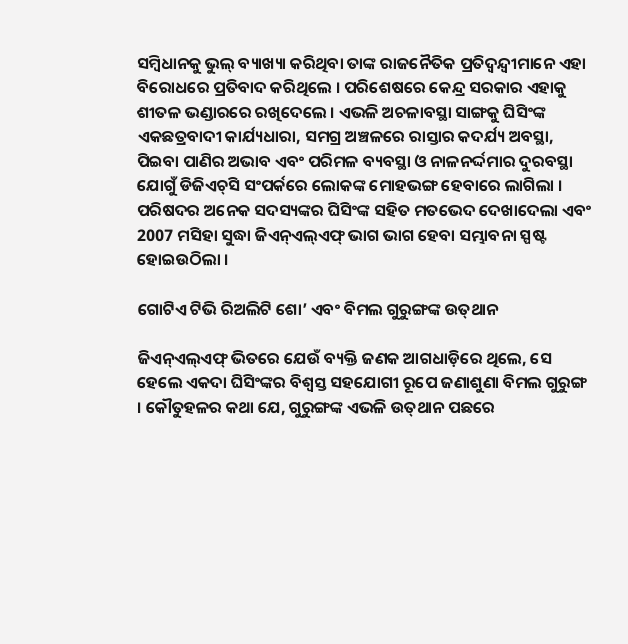ସମ୍ବିଧାନକୁ ଭୁଲ୍‌ ବ୍ୟାଖ୍ୟା କରିଥିବା ତାଙ୍କ ରାଜନୈତିକ ପ୍ରତିଦ୍ବନ୍ଦ୍ବୀମାନେ ଏହା ବିରୋଧରେ ପ୍ରତିବାଦ କରିଥିଲେ । ପରିଶେଷରେ କେନ୍ଦ୍ର ସରକାର ଏହାକୁ ଶୀତଳ ଭଣ୍ଡାରରେ ରଖିଦେଲେ । ଏଭଳି ଅଚଳାବସ୍ଥା ସାଙ୍ଗକୁ ଘିସିଂଙ୍କ ଏକଛତ୍ରବାଦୀ କାର୍ଯ୍ୟଧାରା, ସମଗ୍ର ଅଞ୍ଚଳରେ ରାସ୍ତାର କଦର୍ଯ୍ୟ ଅବସ୍ଥା, ପିଇବା ପାଣିର ଅଭାବ ଏବଂ ପରିମଳ ବ୍ୟବସ୍ଥା ଓ ନାଳନର୍ଦ୍ଦମାର ଦୁରବସ୍ଥା ଯୋଗୁଁ ଡିଜିଏଚ୍‌ସି ସଂପର୍କରେ ଲୋକଙ୍କ ମୋହଭଙ୍ଗ ହେବାରେ ଲାଗିଲା । ପରିଷଦର ଅନେକ ସଦସ୍ୟଙ୍କର ଘିସିଂଙ୍କ ସହିତ ମତଭେଦ ଦେଖାଦେଲା ଏବଂ 2007 ମସିହା ସୁଦ୍ଧା ଜିଏନ୍‌ଏଲ୍‌ଏଫ୍‌ ଭାଗ ଭାଗ ହେବା ସମ୍ଭାବନା ସ୍ପଷ୍ଟ ହୋଇଉଠିଲା ।

ଗୋଟିଏ ଟିଭି ରିଅଲିଟି ଶୋ’ ଏବଂ ବିମଲ ଗୁରୁଙ୍ଗଙ୍କ ଉତ୍‌ଥାନ

ଜିଏନ୍‌ଏଲ୍‌ଏଫ୍‌ ଭିତରେ ଯେଉଁ ବ୍ୟକ୍ତି ଜଣକ ଆଗଧାଡ଼ିରେ ଥିଲେ, ସେ ହେଲେ ଏକଦା ଘିସିଂଙ୍କର ବିଶ୍ବସ୍ତ ସହଯୋଗୀ ରୂପେ ଜଣାଶୁଣା ବିମଲ ଗୁରୁଙ୍ଗ । କୌତୁହଳର କଥା ଯେ, ଗୁରୁଙ୍ଗଙ୍କ ଏଭଳି ଉତ୍‌ଥାନ ପଛରେ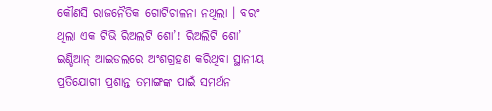କୌଣସି ରାଜନୈତିକ ଗୋଟିଚାଳନା ନଥିଲା । ବରଂ ଥିଲା ଏକ ଟିଭି ରିଅଲଟି ଶୋ’! ରିଅଲିଟି ଶୋ’ ଇଣ୍ଡିଆନ୍‌ ଆଇଡଲରେ ଅଂଶଗ୍ରହଣ କରିଥିବା ସ୍ଥାନୀୟ ପ୍ରତିଯୋଗୀ ପ୍ରଶାନ୍ତ ତମାଙ୍ଗଙ୍କ ପାଇଁ ସମର୍ଥନ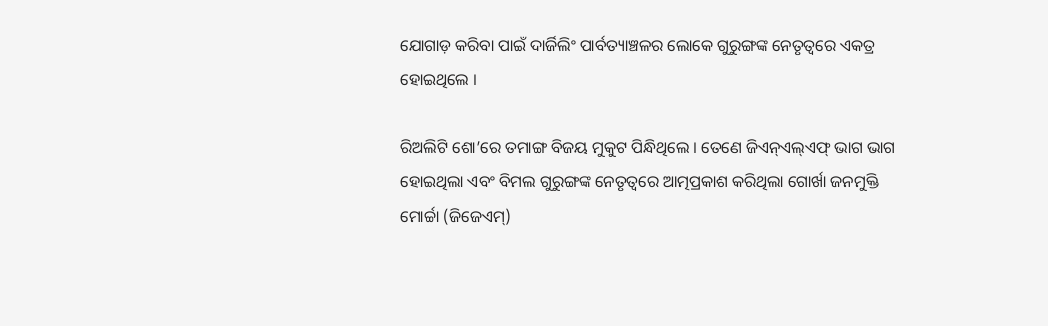ଯୋଗାଡ଼ କରିବା ପାଇଁ ଦାର୍ଜିଲିଂ ପାର୍ବତ୍ୟାଞ୍ଚଳର ଲୋକେ ଗୁରୁଙ୍ଗଙ୍କ ନେତୃତ୍ବରେ ଏକତ୍ର ହୋଇଥିଲେ ।

ରିଅଲିଟି ଶୋ’ରେ ତମାଙ୍ଗ ବିଜୟ ମୁକୁଟ ପିନ୍ଧିଥିଲେ । ତେଣେ ଜିଏନ୍‌ଏଲ୍‌ଏଫ୍‌ ଭାଗ ଭାଗ ହୋଇଥିଲା ଏବଂ ବିମଲ ଗୁରୁଙ୍ଗଙ୍କ ନେତୃତ୍ବରେ ଆତ୍ମପ୍ରକାଶ କରିଥିଲା ଗୋର୍ଖା ଜନମୁକ୍ତି ମୋର୍ଚ୍ଚା (ଜିଜେଏମ୍‌)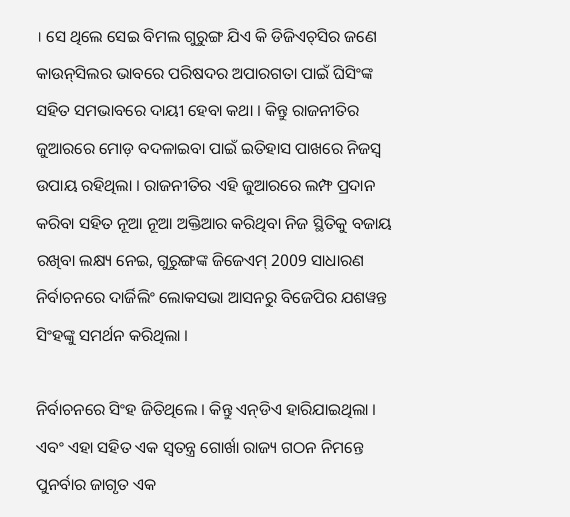। ସେ ଥିଲେ ସେଇ ବିମଲ ଗୁରୁଙ୍ଗ ଯିଏ କି ଡିଜିଏଚ୍‌ସିର ଜଣେ କାଉନ୍‌ସିଲର ଭାବରେ ପରିଷଦର ଅପାରଗତା ପାଇଁ ଘିସିଂଙ୍କ ସହିତ ସମଭାବରେ ଦାୟୀ ହେବା କଥା । କିନ୍ତୁ ରାଜନୀତିର ଜୁଆରରେ ମୋଡ଼ ବଦଳାଇବା ପାଇଁ ଇତିହାସ ପାଖରେ ନିଜସ୍ବ ଉପାୟ ରହିଥିଲା । ରାଜନୀତିର ଏହି ଜୁଆରରେ ଲମ୍ଫ ପ୍ରଦାନ କରିବା ସହିତ ନୂଆ ନୂଆ ଅକ୍ତିଆର କରିଥିବା ନିଜ ସ୍ଥିତିକୁ ବଜାୟ ରଖିବା ଲକ୍ଷ୍ୟ ନେଇ, ଗୁରୁଙ୍ଗଙ୍କ ଜିଜେଏମ୍‌ 2009 ସାଧାରଣ ନିର୍ବାଚନରେ ଦାର୍ଜିଲିଂ ଲୋକସଭା ଆସନରୁ ବିଜେପିର ଯଶୱନ୍ତ ସିଂହଙ୍କୁ ସମର୍ଥନ କରିଥିଲା ।

ନିର୍ବାଚନରେ ସିଂହ ଜିତିଥିଲେ । କିନ୍ତୁ ଏନ୍‌ଡିଏ ହାରିଯାଇଥିଲା । ଏବଂ ଏହା ସହିତ ଏକ ସ୍ବତନ୍ତ୍ର ଗୋର୍ଖା ରାଜ୍ୟ ଗଠନ ନିମନ୍ତେ ପୁନର୍ବାର ଜାଗୃତ ଏକ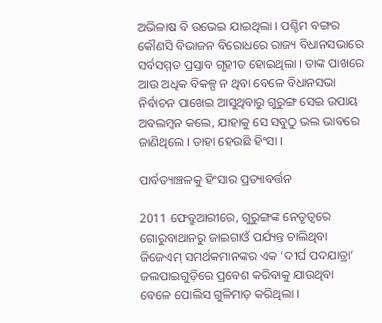ଅଭିଳାଷ ବି ଉଭେଇ ଯାଇଥିଲା । ପଶ୍ଚିମ ବଙ୍ଗର କୌଣସି ବିଭାଜନ ବିରୋଧରେ ରାଜ୍ୟ ବିଧାନସଭାରେ ସର୍ବସମ୍ମତ ପ୍ରସ୍ତାବ ଗୃହୀତ ହୋଇଥିଲା । ତାଙ୍କ ପାଖରେ ଆଉ ଅଧିକ ବିକଳ୍ପ ନ ଥିବା ବେଳେ ବିଧାନସଭା ନିର୍ବାଚନ ପାଖେଇ ଆସୁଥିବାରୁ ଗୁରୁଙ୍ଗ ସେଇ ଉପାୟ ଅବଲମ୍ବନ କଲେ, ଯାହାକୁ ସେ ସବୁଠୁ ଭଲ ଭାବରେ ଜାଣିଥିଲେ । ତାହା ହେଉଛି ହିଂସା ।

ପାର୍ବତ୍ୟାଞ୍ଚଳକୁ ହିଂସାର ପ୍ରତ୍ୟାବର୍ତ୍ତନ

2011 ଫେବ୍ରୁଆରୀରେ, ଗୁରୁଙ୍ଗଙ୍କ ନେତୃତ୍ବରେ ଗୋରୁବାଥାନରୁ ଜାଇଗାଓଁ ପର୍ଯ୍ୟନ୍ତ ଚାଲିଥିବା ଜିଜେଏମ୍‌ ସମର୍ଥକମାନଙ୍କର ଏକ ‘ଦୀର୍ଘ ପଦଯାତ୍ରା’ ଜଲପାଇଗୁଡ଼ିରେ ପ୍ରବେଶ କରିବାକୁ ଯାଉଥିବା ବେଳେ ପୋଲିସ ଗୁଳିମାଡ଼ କରିଥିଲା ।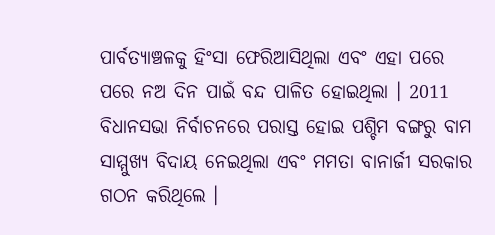ପାର୍ବତ୍ୟାଞ୍ଚଳକୁ ହିଂସା ଫେରିଆସିଥିଲା ଏବଂ ଏହା ପରେ ପରେ ନଅ ଦିନ ପାଇଁ ବନ୍ଦ ପାଳିତ ହୋଇଥିଲା । 2011 ବିଧାନସଭା ନିର୍ବାଚନରେ ପରାସ୍ତ ହୋଇ ପଶ୍ଚିମ ବଙ୍ଗରୁ ବାମ ସାମ୍ମୁଖ୍ୟ ବିଦାୟ ନେଇଥିଲା ଏବଂ ମମତା ବାନାର୍ଜୀ ସରକାର ଗଠନ କରିଥିଲେ ।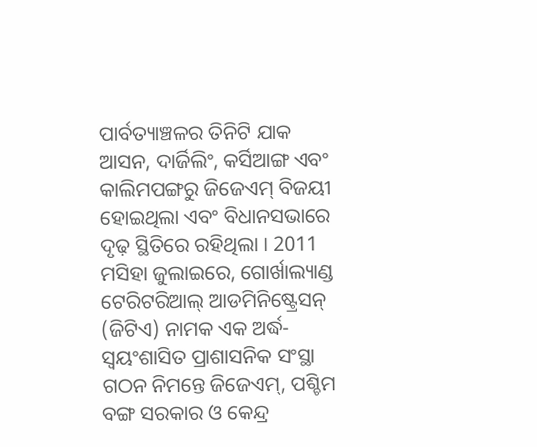ପାର୍ବତ୍ୟାଞ୍ଚଳର ତିନିଟି ଯାକ ଆସନ, ଦାର୍ଜିଲିଂ, କର୍ସିଆଙ୍ଗ ଏବଂ କାଲିମପଙ୍ଗରୁ ଜିଜେଏମ୍‌ ବିଜୟୀ ହୋଇଥିଲା ଏବଂ ବିଧାନସଭାରେ ଦୃଢ଼ ସ୍ଥିତିରେ ରହିଥିଲା । 2011 ମସିହା ଜୁଲାଇରେ, ଗୋର୍ଖାଲ୍ୟାଣ୍ଡ ଟେରିଟରିଆଲ୍‌ ଆଡମିନିଷ୍ଟ୍ରେସନ୍‌ (ଜିଟିଏ) ନାମକ ଏକ ଅର୍ଦ୍ଧ-ସ୍ବୟଂଶାସିତ ପ୍ରାଶାସନିକ ସଂସ୍ଥା ଗଠନ ନିମନ୍ତେ ଜିଜେଏମ୍‌, ପଶ୍ଚିମ ବଙ୍ଗ ସରକାର ଓ କେନ୍ଦ୍ର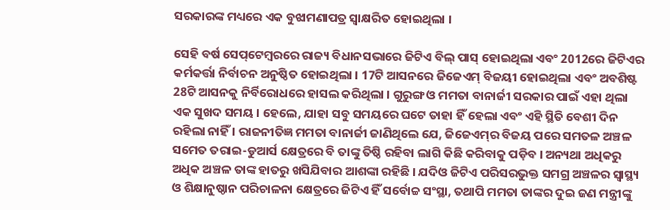ସରକାରଙ୍କ ମଧ୍ୟରେ ଏକ ବୁଝାମଣାପତ୍ର ସ୍ବାକ୍ଷରିତ ହୋଇଥିଲା ।

ସେହି ବର୍ଷ ସେପ୍‌ଟେମ୍ବରରେ ରାଜ୍ୟ ବିଧାନସଭାରେ ଜିଟିଏ ବିଲ୍‌ ପାସ୍‌ ହୋଇଥିଲା ଏବଂ 2012ରେ ଜିଟିଏର କର୍ମକର୍ତ୍ତା ନିର୍ବାଚନ ଅନୁଷ୍ଠିତ ହୋଇଥିଲା । 17ଟି ଆସନରେ ଜିଜେଏମ୍‌ ବିଜୟୀ ହୋଇଥିଲା ଏବଂ ଅବଶିଷ୍ଟ 28ଟି ଆସନକୁ ନିର୍ବିରୋଧରେ ହାସଲ କରିଥିଲା । ଗୁରୁଙ୍ଗ ଓ ମମତା ବାନାର୍ଜୀ ସରକାର ପାଇଁ ଏହା ଥିଲା ଏକ ସୁଖଦ ସମୟ । ହେଲେ, ଯାହା ସବୁ ସମୟରେ ଘଟେ ତାହା ହିଁ ହେଲା ଏବଂ ଏହି ସ୍ଥିତି ବେଶୀ ଦିନ ରହିଲା ନାହିଁ । ରାଜନୀତିଜ୍ଞ ମମତା ବାନାର୍ଜୀ ଜାଣିଥିଲେ ଯେ, ଜିଜେଏମ୍‌ର ବିଜୟ ପରେ ସମତଳ ଅଞ୍ଚଳ ସମେତ ତରାଇ-ଡୁଆର୍ସ କ୍ଷେତ୍ରରେ ବି ତାଙ୍କୁ ତିଷ୍ଠି ରହିବା ଲାଗି କିଛି କରିବାକୁ ପଡ଼ିବ । ଅନ୍ୟଥା ଅଧିକରୁ ଅଧିକ ଅଞ୍ଚଳ ତାଙ୍କ ହାତରୁ ଖସିଯିବାର ଆଶଙ୍କା ରହିଛି । ଯଦିଓ ଜିଟିଏ ପରିସରଭୁକ୍ତ ସମଗ୍ର ଅଞ୍ଚଳର ସ୍ବାସ୍ଥ୍ୟ ଓ ଶିକ୍ଷାନୁଷ୍ଠାନ ପରିଚାଳନା କ୍ଷେତ୍ରରେ ଜିଟିଏ ହିଁ ସର୍ବୋଚ୍ଚ ସଂସ୍ଥା, ତଥାପି ମମତା ତାଙ୍କର ଦୁଇ ଜଣ ମନ୍ତ୍ରୀଙ୍କୁ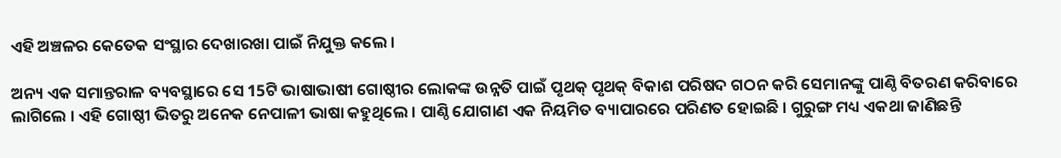ଏହି ଅଞ୍ଚଳର କେତେକ ସଂସ୍ଥାର ଦେଖାରଖା ପାଇଁ ନିଯୁକ୍ତ କଲେ ।

ଅନ୍ୟ ଏକ ସମାନ୍ତରାଳ ବ୍ୟବସ୍ଥାରେ ସେ 15ଟି ଭାଷାଭାଷୀ ଗୋଷ୍ଠୀର ଲୋକଙ୍କ ଉନ୍ନତି ପାଇଁ ପୃଥକ୍‌ ପୃଥକ୍‌ ବିକାଶ ପରିଷଦ ଗଠନ କରି ସେମାନଙ୍କୁ ପାଣ୍ଠି ବିତରଣ କରିବାରେ ଲାଗିଲେ । ଏହି ଗୋଷ୍ଠୀ ଭିତରୁ ଅନେକ ନେପାଳୀ ଭାଷା କହୁଥିଲେ । ପାଣ୍ଠି ଯୋଗାଣ ଏକ ନିୟମିତ ବ୍ୟାପାରରେ ପରିଣତ ହୋଇଛି । ଗୁରୁଙ୍ଗ ମଧ୍ୟ ଏକଥା ଜାଣିଛନ୍ତି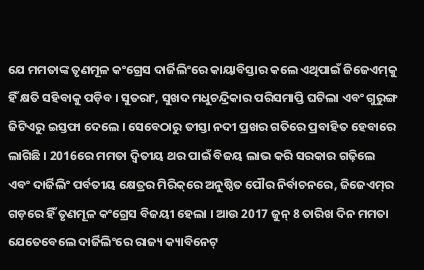ଯେ ମମତାଙ୍କ ତୃଣମୂଳ କଂଗ୍ରେସ ଦାର୍ଜିଲିଂରେ କାୟାବିସ୍ତାର କଲେ ଏଥିପାଇଁ ଜିଜେଏମ୍‌କୁ ହିଁ କ୍ଷତି ସହିବାକୁ ପଡ଼ିବ । ସୁତରାଂ, ସୁଖଦ ମଧୁଚନ୍ଦ୍ରିକାର ପରିସମାପ୍ତି ଘଟିଲା ଏବଂ ଗୁରୁଙ୍ଗ ଜିଟିଏରୁ ଇସ୍ତଫା ଦେଲେ । ସେବେଠାରୁ ତୀସ୍ତା ନଦୀ ପ୍ରଖର ଗତିରେ ପ୍ରବାହିତ ହେବାରେ ଲାଗିଛି । 2016ରେ ମମତା ଦ୍ବିତୀୟ ଥର ପାଇଁ ବିଜୟ ଲାଭ କରି ସରକାର ଗଢ଼ିଲେ ଏବଂ ଦାର୍ଜିଲିଂ ପର୍ବତୀୟ କ୍ଷେତ୍ରର ମିରିକ୍‌ରେ ଅନୁଷ୍ଠିତ ପୌର ନିର୍ବାଚନରେ, ଜିଜେଏମ୍‌ର ଗଡ଼ରେ ହିଁ ତୃଣମୂଳ କଂଗ୍ରେସ ବିଜୟୀ ହେଲା । ଆଉ 2017 ଜୁନ୍‌ 8 ତାରିଖ ଦିନ ମମତା ଯେତେବେଲେ ଦାର୍ଜିଲିଂରେ ରାଜ୍ୟ କ୍ୟାବିନେଟ୍‌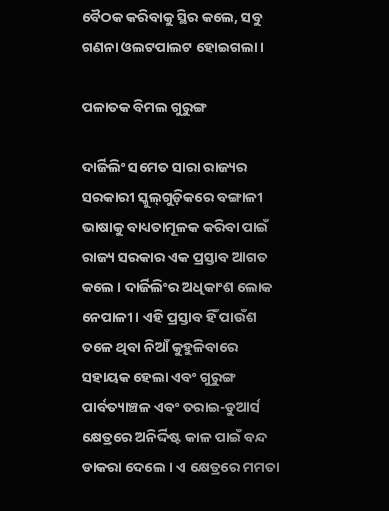ବୈଠକ କରିବାକୁ ସ୍ଥିର କଲେ, ସବୁ ଗଣନା ଓଲଟପାଲଟ ହୋଇଗଲା ।

ପଳାତକ ବିମଲ ଗୁରୁଙ୍ଗ

ଦାର୍ଜିଲିଂ ସମେତ ସାରା ରାଜ୍ୟର ସରକାରୀ ସ୍କୁଲ୍‌ଗୁଡ଼ିକରେ ବଙ୍ଗାଳୀ ଭାଷାକୁ ବାଧ୍ୟତାମୂଳକ କରିବା ପାଇଁ ରାଜ୍ୟ ସରକାର ଏକ ପ୍ରସ୍ତାବ ଆଗତ କଲେ । ଦାର୍ଜିଲିଂର ଅଧିକାଂଶ ଲୋକ ନେପାଳୀ । ଏହି ପ୍ରସ୍ତାବ ହିଁ ପାଉଁଶ ତଳେ ଥିବା ନିଆଁ କୁହୁଳିବାରେ ସହାୟକ ହେଲା ଏବଂ ଗୁରୁଙ୍ଗ ପାର୍ବତ୍ୟାଞ୍ଚଳ ଏବଂ ତରାଇ-ଡୁଆର୍ସ କ୍ଷେତ୍ରରେ ଅନିର୍ଦ୍ଦିଷ୍ଟ କାଳ ପାଇଁ ବନ୍ଦ ଡାକରା ଦେଲେ । ଏ କ୍ଷେତ୍ରରେ ମମତା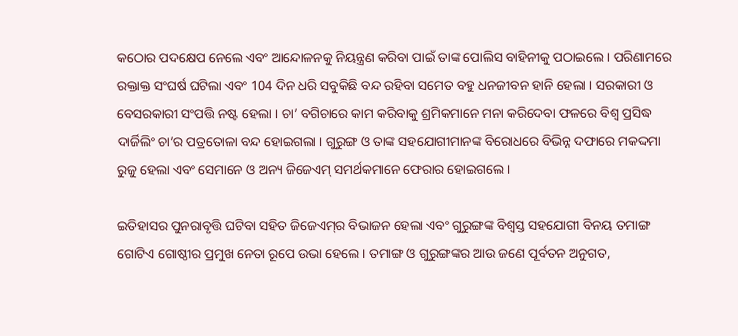କଠୋର ପଦକ୍ଷେପ ନେଲେ ଏବଂ ଆନ୍ଦୋଳନକୁ ନିୟନ୍ତ୍ରଣ କରିବା ପାଇଁ ତାଙ୍କ ପୋଲିସ ବାହିନୀକୁ ପଠାଇଲେ । ପରିଣାମରେ ରକ୍ତାକ୍ତ ସଂଘର୍ଷ ଘଟିଲା ଏବଂ 104 ଦିନ ଧରି ସବୁକିଛି ବନ୍ଦ ରହିବା ସମେତ ବହୁ ଧନଜୀବନ ହାନି ହେଲା । ସରକାରୀ ଓ ବେସରକାରୀ ସଂପତ୍ତି ନଷ୍ଟ ହେଲା । ଚା’ ବଗିଚାରେ କାମ କରିବାକୁ ଶ୍ରମିକମାନେ ମନା କରିଦେବା ଫଳରେ ବିଶ୍ବ ପ୍ରସିଦ୍ଧ ଦାର୍ଜିଲିଂ ଚା’ର ପତ୍ରତୋଳା ବନ୍ଦ ହୋଇଗଲା । ଗୁରୁଙ୍ଗ ଓ ତାଙ୍କ ସହଯୋଗୀମାନଙ୍କ ବିରୋଧରେ ବିଭିନ୍ନ ଦଫାରେ ମକଦ୍ଦମା ରୁଜୁ ହେଲା ଏବଂ ସେମାନେ ଓ ଅନ୍ୟ ଜିଜେଏମ୍‌ ସମର୍ଥକମାନେ ଫେରାର ହୋଇଗଲେ ।

ଇତିହାସର ପୁନରାବୃତ୍ତି ଘଟିବା ସହିତ ଜିଜେଏମ୍‌ର ବିଭାଜନ ହେଲା ଏବଂ ଗୁରୁଙ୍ଗଙ୍କ ବିଶ୍ବସ୍ତ ସହଯୋଗୀ ବିନୟ ତମାଙ୍ଗ ଗୋଟିଏ ଗୋଷ୍ଠୀର ପ୍ରମୁଖ ନେତା ରୂପେ ଉଭା ହେଲେ । ତମାଙ୍ଗ ଓ ଗୁରୁଙ୍ଗଙ୍କର ଆଉ ଜଣେ ପୂର୍ବତନ ଅନୁଗତ,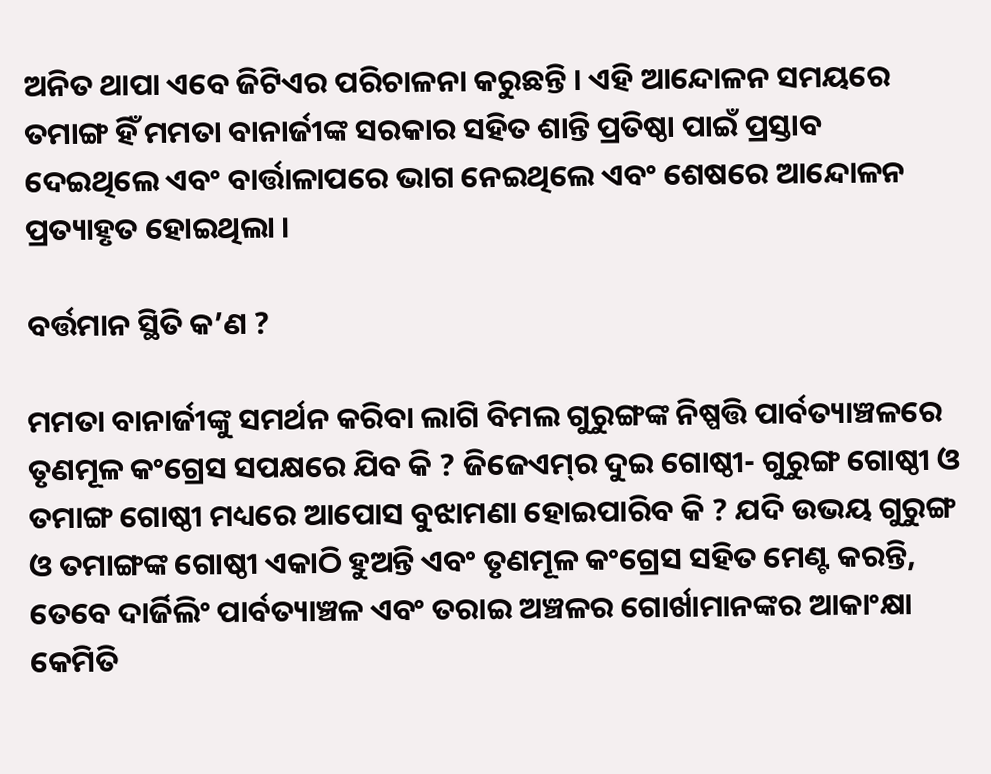ଅନିତ ଥାପା ଏବେ ଜିଟିଏର ପରିଚାଳନା କରୁଛନ୍ତି । ଏହି ଆନ୍ଦୋଳନ ସମୟରେ ତମାଙ୍ଗ ହିଁ ମମତା ବାନାର୍ଜୀଙ୍କ ସରକାର ସହିତ ଶାନ୍ତି ପ୍ରତିଷ୍ଠା ପାଇଁ ପ୍ରସ୍ତାବ ଦେଇଥିଲେ ଏବଂ ବାର୍ତ୍ତାଳାପରେ ଭାଗ ନେଇଥିଲେ ଏବଂ ଶେଷରେ ଆନ୍ଦୋଳନ ପ୍ରତ୍ୟାହୃତ ହୋଇଥିଲା ।

ବର୍ତ୍ତମାନ ସ୍ଥିତି କ’ଣ ?

ମମତା ବାନାର୍ଜୀଙ୍କୁ ସମର୍ଥନ କରିବା ଲାଗି ବିମଲ ଗୁରୁଙ୍ଗଙ୍କ ନିଷ୍ପତ୍ତି ପାର୍ବତ୍ୟାଞ୍ଚଳରେ ତୃଣମୂଳ କଂଗ୍ରେସ ସପକ୍ଷରେ ଯିବ କି ? ଜିଜେଏମ୍‌ର ଦୁଇ ଗୋଷ୍ଠୀ- ଗୁରୁଙ୍ଗ ଗୋଷ୍ଠୀ ଓ ତମାଙ୍ଗ ଗୋଷ୍ଠୀ ମଧ୍ୟରେ ଆପୋସ ବୁଝାମଣା ହୋଇପାରିବ କି ? ଯଦି ଉଭୟ ଗୁରୁଙ୍ଗ ଓ ତମାଙ୍ଗଙ୍କ ଗୋଷ୍ଠୀ ଏକାଠି ହୁଅନ୍ତି ଏବଂ ତୃଣମୂଳ କଂଗ୍ରେସ ସହିତ ମେଣ୍ଟ କରନ୍ତି, ତେବେ ଦାର୍ଜିଲିଂ ପାର୍ବତ୍ୟାଞ୍ଚଳ ଏବଂ ତରାଇ ଅଞ୍ଚଳର ଗୋର୍ଖାମାନଙ୍କର ଆକାଂକ୍ଷା କେମିତି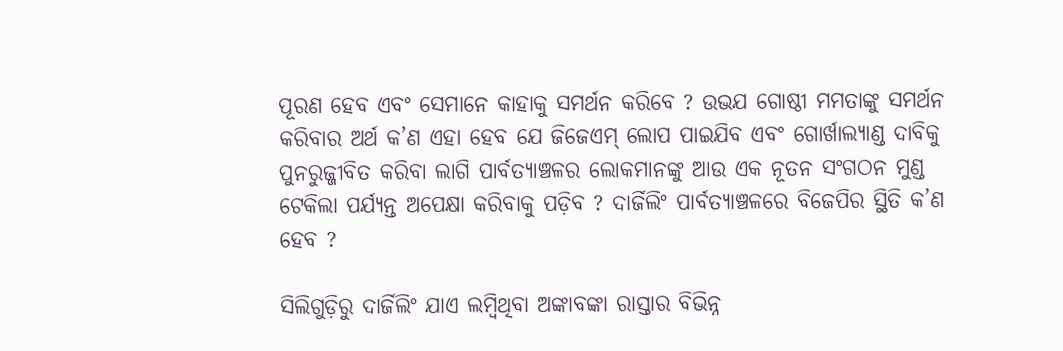ପୂରଣ ହେବ ଏବଂ ସେମାନେ କାହାକୁ ସମର୍ଥନ କରିବେ ? ଉଭଯ ଗୋଷ୍ଠୀ ମମତାଙ୍କୁ ସମର୍ଥନ କରିବାର ଅର୍ଥ କ’ଣ ଏହା ହେବ ଯେ ଜିଜେଏମ୍‌ ଲୋପ ପାଇଯିବ ଏବଂ ଗୋର୍ଖାଲ୍ୟାଣ୍ଡ ଦାବିକୁ ପୁନରୁଜ୍ଜୀବିତ କରିବା ଲାଗି ପାର୍ବତ୍ୟାଞ୍ଚଳର ଲୋକମାନଙ୍କୁ ଆଉ ଏକ ନୂତନ ସଂଗଠନ ମୁଣ୍ଡ ଟେକିଲା ପର୍ଯ୍ୟନ୍ତ ଅପେକ୍ଷା କରିବାକୁ ପଡ଼ିବ ? ଦାର୍ଜିଲିଂ ପାର୍ବତ୍ୟାଞ୍ଚଳରେ ବିଜେପିର ସ୍ଥିତି କ’ଣ ହେବ ?

ସିଲିଗୁଡ଼ିରୁ ଦାର୍ଜିଲିଂ ଯାଏ ଲମ୍ବିଥିବା ଅଙ୍କାବଙ୍କା ରାସ୍ତାର ବିଭିନ୍ନ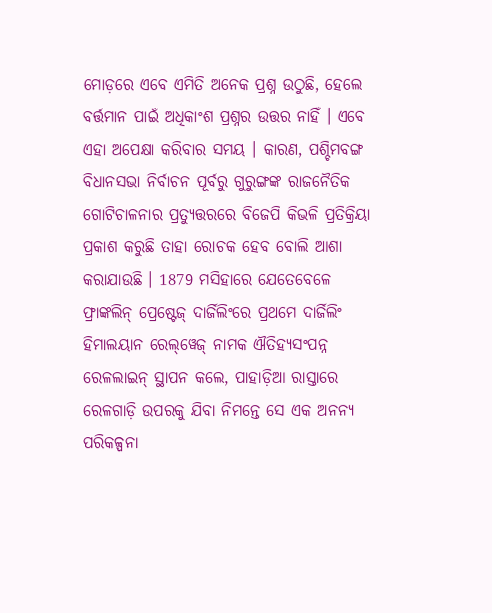ମୋଡ଼ରେ ଏବେ ଏମିତି ଅନେକ ପ୍ରଶ୍ନ ଉଠୁଛି, ହେଲେ ବର୍ତ୍ତମାନ ପାଇଁ ଅଧିକାଂଶ ପ୍ରଶ୍ନର ଉତ୍ତର ନାହିଁ । ଏବେ ଏହା ଅପେକ୍ଷା କରିବାର ସମୟ । କାରଣ, ପଶ୍ଚିମବଙ୍ଗ ବିଧାନସଭା ନିର୍ବାଚନ ପୂର୍ବରୁ ଗୁରୁଙ୍ଗଙ୍କ ରାଜନୈତିକ ଗୋଟିଚାଳନାର ପ୍ରତ୍ୟୁତ୍ତରରେ ବିଜେପି କିଭଳି ପ୍ରତିକ୍ରିୟା ପ୍ରକାଶ କରୁଛି ତାହା ରୋଚକ ହେବ ବୋଲି ଆଶା କରାଯାଉଛି । 1879 ମସିହାରେ ଯେତେବେଳେ ଫ୍ରାଙ୍କଲିନ୍‌ ପ୍ରେଷ୍ଟେଜ୍‌ ଦାର୍ଜିଲିଂରେ ପ୍ରଥମେ ଦାର୍ଜିଲିଂ ହିମାଲୟାନ ରେଲ୍‌ୱେଜ୍‌ ନାମକ ଐତିହ୍ୟସଂପନ୍ନ ରେଳଲାଇନ୍‌ ସ୍ଥାପନ କଲେ, ପାହାଡ଼ିଆ ରାସ୍ତାରେ ରେଳଗାଡ଼ି ଉପରକୁ ଯିବା ନିମନ୍ତେ ସେ ଏକ ଅନନ୍ୟ ପରିକଳ୍ପନା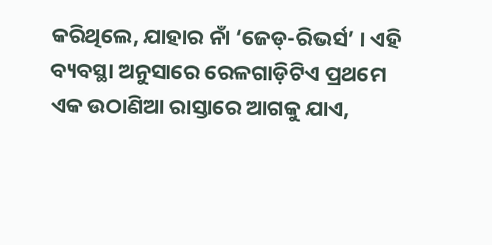କରିଥିଲେ, ଯାହାର ନାଁ ‘ଜେଡ୍‌-ରିଭର୍ସ’ । ଏହି ବ୍ୟବସ୍ଥା ଅନୁସାରେ ରେଳଗାଡ଼ିଟିଏ ପ୍ରଥମେ ଏକ ଉଠାଣିଆ ରାସ୍ତାରେ ଆଗକୁ ଯାଏ,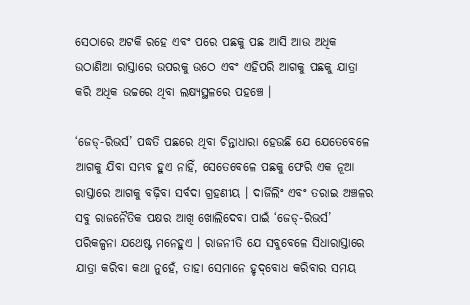ସେଠାରେ ଅଟକି ରହେ ଏବଂ ପରେ ପଛକୁ ପଛ ଆସି ଆଉ ଅଧିକ ଉଠାଣିଆ ରାସ୍ତାରେ ଉପରକୁ ଉଠେ ଏବଂ ଏହିପରି ଆଗକୁ ପଛକୁ ଯାତ୍ରା କରି ଅଧିକ ଉଚ୍ଚରେ ଥିବା ଲକ୍ଷ୍ୟସ୍ଥଳରେ ପହଞ୍ଚେ ।

‘ଜେଡ୍‌-ରିଭର୍ସ’ ପଦ୍ଧତି ପଛରେ ଥିବା ଚିନ୍ତାଧାରା ହେଉଛି ଯେ ଯେତେବେଳେ ଆଗକୁ ଯିବା ସମ୍ଭବ ହୁଏ ନାହିଁ, ସେତେବେଳେ ପଛକୁ ଫେରି ଏକ ନୂଆ ରାସ୍ତାରେ ଆଗକୁ ବଢ଼ିବା ସର୍ବଦା ଗ୍ରହଣୀୟ । ଦାର୍ଜିଲିଂ ଏବଂ ତରାଇ ଅଞ୍ଚଳର ସବୁ ରାଜନୈତିକ ପକ୍ଷର ଆଖି ଖୋଲିଦେବା ପାଇଁ ‘ଜେଡ୍‌-ରିଭର୍ସ’ ପରିକଳ୍ପନା ଯଥେଷ୍ଟ ମନେହୁଏ । ରାଜନୀତି ଯେ ସବୁବେଳେ ସିଧାରାସ୍ତାରେ ଯାତ୍ରା କରିବା କଥା ନୁହେଁ, ତାହା ସେମାନେ ହୃଦ୍‌ବୋଧ କରିବାର ସମୟ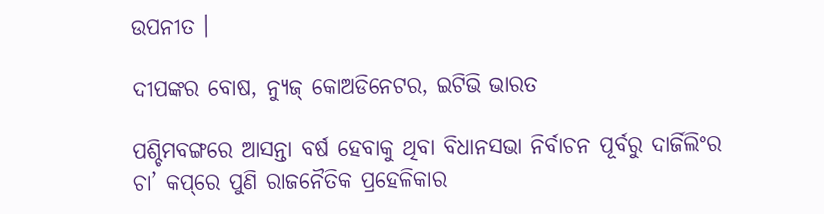ଉପନୀତ ।

ଦୀପଙ୍କର ବୋଷ, ନ୍ୟୁଜ୍‌ କୋଅଡିନେଟର, ଇଟିଭି ଭାରତ

ପଶ୍ଚିମବଙ୍ଗରେ ଆସନ୍ତା ବର୍ଷ ହେବାକୁ ଥିବା ବିଧାନସଭା ନିର୍ବାଚନ ପୂର୍ବରୁ ଦାର୍ଜିଲିଂର ଚା’ କପ୍‌ରେ ପୁଣି ରାଜନୈତିକ ପ୍ରହେଳିକାର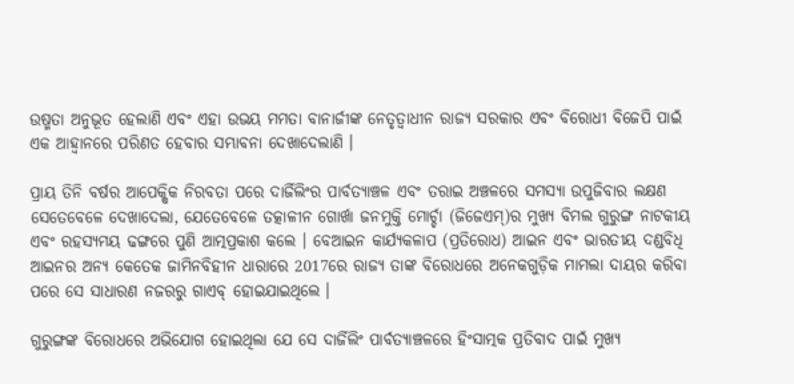ଉଷ୍ମତା ଅନୁଭୂତ ହେଲାଣି ଏବଂ ଏହା ଉଭୟ ମମତା ବାନାର୍ଜୀଙ୍କ ନେତୃତ୍ବାଧୀନ ରାଜ୍ୟ ସରକାର ଏବଂ ବିରୋଧୀ ବିଜେପି ପାଇଁ ଏକ ଆହ୍ବାନରେ ପରିଣତ ହେବାର ସମ୍ଭାବନା ଦେଖାଦେଲାଣି ।

ପ୍ରାୟ ତିନି ବର୍ଷର ଆପେକ୍ଷିକ ନିରବତା ପରେ ଦାର୍ଜିଲିଂର ପାର୍ବତ୍ୟାଞ୍ଚଳ ଏବଂ ତରାଇ ଅଞ୍ଚଳରେ ସମସ୍ୟା ଉପୁଜିବାର ଲକ୍ଷଣ ସେତେବେଳେ ଦେଖାଦେଲା, ଯେତେବେଳେ ତତ୍କାଳୀନ ଗୋର୍ଖା ଜନମୁକ୍ତି ମୋର୍ଚ୍ଚା (ଜିଜେଏମ୍‌)ର ମୁଖ୍ୟ ବିମଲ ଗୁରୁଙ୍ଗ ନାଟକୀୟ ଏବଂ ରହସ୍ୟମୟ ଢଙ୍ଗରେ ପୁଣି ଆତ୍ମପ୍ରକାଶ କଲେ । ବେଆଇନ କାର୍ଯ୍ୟକଳାପ (ପ୍ରତିରୋଧ) ଆଇନ ଏବଂ ଭାରତୀୟ ଦଣ୍ଡବିଧି ଆଇନର ଅନ୍ୟ କେତେକ ଜାମିନବିହୀନ ଧାରାରେ 2017ରେ ରାଜ୍ୟ ତାଙ୍କ ବିରୋଧରେ ଅନେକଗୁଡ଼ିକ ମାମଲା ଦାୟର କରିବା ପରେ ସେ ସାଧାରଣ ନଜରରୁ ଗାଏବ୍‌ ହୋଇଯାଇଥିଲେ ।

ଗୁରୁଙ୍ଗଙ୍କ ବିରୋଧରେ ଅଭିଯୋଗ ହୋଇଥିଲା ଯେ ସେ ଦାର୍ଜିଲିଂ ପାର୍ବତ୍ୟାଞ୍ଚଳରେ ହିଂସାତ୍ମକ ପ୍ରତିବାଦ ପାଇଁ ମୁଖ୍ୟ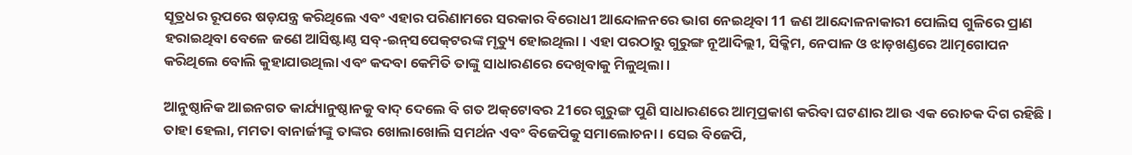ସୂତ୍ରଧର ରୂପରେ ଷଡ଼ଯନ୍ତ୍ର କରିଥିଲେ ଏବଂ ଏହାର ପରିଣାମରେ ସରକାର ବିରୋଧୀ ଆନ୍ଦୋଳନରେ ଭାଗ ନେଇଥିବା 11 ଜଣ ଆନ୍ଦୋଳନାକାରୀ ପୋଲିସ ଗୁଳିରେ ପ୍ରାଣ ହରାଇଥିବା ବେଳେ ଜଣେ ଆସିଷ୍ଟାଣ୍ଠ ସବ୍‌-ଇନ୍‌ସପେକ୍‌ଟରଙ୍କ ମୃତ୍ୟୁ ହୋଇଥିଲା । ଏହା ପରଠାରୁ ଗୁରୁଙ୍ଗ ନୂଆଦିଲ୍ଲୀ, ସିକ୍କିମ, ନେପାଳ ଓ ଝାଡ଼ଖଣ୍ଡରେ ଆତ୍ମଗୋପନ କରିଥିଲେ ବୋଲି କୁହାଯାଉଥିଲା ଏବଂ କଦବା କେମିତି ତାଙ୍କୁ ସାଧାରଣରେ ଦେଖିବାକୁ ମିଳୁଥିଲା ।

ଆନୁଷ୍ଠାନିକ ଆଇନଗତ କାର୍ଯ୍ୟାନୁଷ୍ଠାନକୁ ବାଦ୍‌ ଦେଲେ ବି ଗତ ଅକ୍‌ଟୋବର 21ରେ ଗୁରୁଙ୍ଗ ପୁଣି ସାଧାରଣରେ ଆତ୍ମପ୍ରକାଶ କରିବା ଘଟଣାର ଆଉ ଏକ ରୋଚକ ଦିଗ ରହିଛି । ତାହା ହେଲା, ମମତା ବାନାର୍ଜୀଙ୍କୁ ତାଙ୍କର ଖୋଲାଖୋଲି ସମର୍ଥନ ଏବଂ ବିଜେପିକୁ ସମାଲୋଚନା । ସେଇ ବିଜେପି,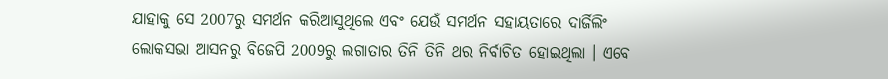ଯାହାକୁ ସେ 2007ରୁ ସମର୍ଥନ କରିଆସୁଥିଲେ ଏବଂ ଯେଉଁ ସମର୍ଥନ ସହାୟତାରେ ଦାର୍ଜିଲିଂ ଲୋକସଭା ଆସନରୁ ବିଜେପି 2009ରୁ ଲଗାତାର ତିନି ତିନି ଥର ନିର୍ବାଚିତ ହୋଇଥିଲା । ଏବେ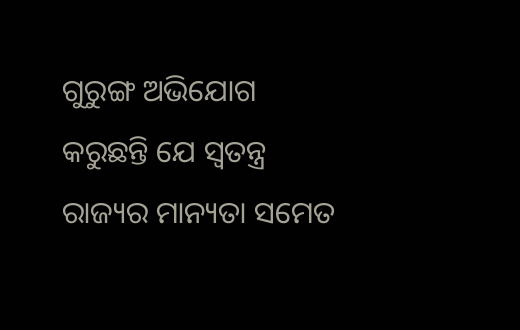ଗୁରୁଙ୍ଗ ଅଭିଯୋଗ କରୁଛନ୍ତି ଯେ ସ୍ବତନ୍ତ୍ର ରାଜ୍ୟର ମାନ୍ୟତା ସମେତ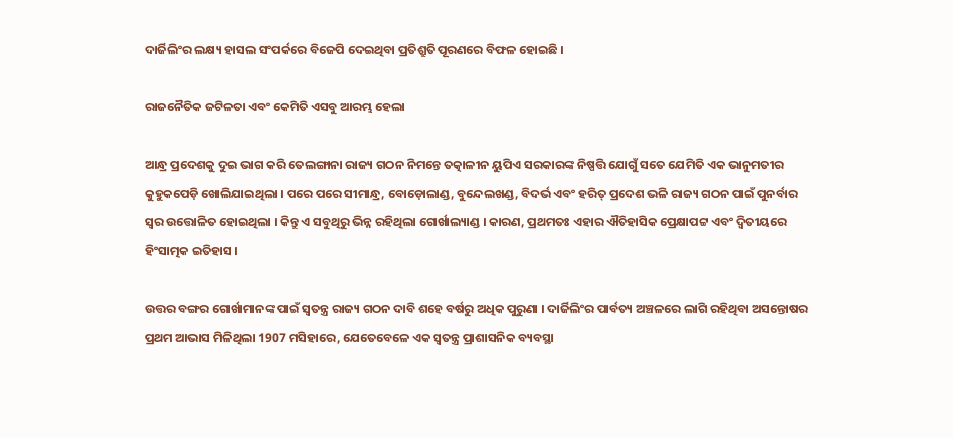ଦାର୍ଜିଲିଂର ଲକ୍ଷ୍ୟ ହାସଲ ସଂପର୍କରେ ବିଜେପି ଦେଇଥିବା ପ୍ରତିଶ୍ରୁତି ପୂରଣରେ ବିଫଳ ହୋଇଛି ।

ରାଜନୈତିକ ଜଟିଳତା ଏବଂ କେମିତି ଏସବୁ ଆରମ୍ଭ ହେଲା

ଆନ୍ଧ୍ର ପ୍ରଦେଶକୁ ଦୁଇ ଭାଗ କରି ତେଲଙ୍ଗାନା ରାଜ୍ୟ ଗଠନ ନିମନ୍ତେ ତତ୍କାଳୀନ ୟୁପିଏ ସରକାରଙ୍କ ନିଷ୍ପତ୍ତି ଯୋଗୁଁ ସତେ ଯେମିତି ଏକ ଭାନୁମତୀର କୁହୁକପେଡ଼ି ଖୋଲିଯାଇଥିଲା । ପରେ ପରେ ସୀମାନ୍ଧ୍ର, ବୋଡ଼ୋଲାଣ୍ଡ, ବୁନ୍ଦେଲଖଣ୍ଡ, ବିଦର୍ଭ ଏବଂ ହରିତ୍‌ ପ୍ରଦେଶ ଭଳି ରାଜ୍ୟ ଗଠନ ପାଇଁ ପୁନର୍ବାର ସ୍ବର ଉତ୍ତୋଳିତ ହୋଇଥିଲା । କିନ୍ତୁ ଏ ସବୁଥିରୁ ଭିନ୍ନ ରହିଥିଲା ଗୋର୍ଖାଲ୍ୟାଣ୍ଡ । କାରଣ, ପ୍ରଥମତଃ ଏହାର ଐତିହାସିକ ପ୍ରେକ୍ଷାପଟ୍ଟ ଏବଂ ଦ୍ବିତୀୟରେ ହିଂସାତ୍ମକ ଇତିହାସ ।

ଉତ୍ତର ବଙ୍ଗର ଗୋର୍ଖାମାନଙ୍କ ପାଇଁ ସ୍ବତନ୍ତ୍ର ରାଜ୍ୟ ଗଠନ ଦାବି ଶହେ ବର୍ଷରୁ ଅଧିକ ପୁରୁଣା । ଦାର୍ଜିଲିଂର ପାର୍ବତ୍ୟ ଅଞ୍ଚଳରେ ଲାଗି ରହିଥିବା ଅସନ୍ତୋଷର ପ୍ରଥମ ଆଭାସ ମିଳିଥିଲା 1907 ମସିହାରେ, ଯେତେବେଳେ ଏକ ସ୍ବତନ୍ତ୍ର ପ୍ରାଶାସନିକ ବ୍ୟବସ୍ଥା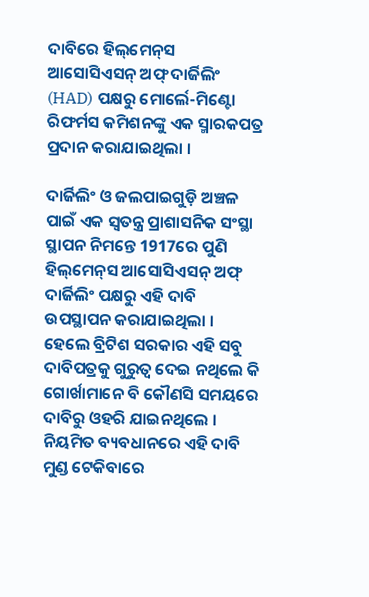ଦାବିରେ ହିଲ୍‌ମେନ୍‌ସ ଆସୋସିଏସନ୍‌ ଅଫ୍‌ ଦାର୍ଜିଲିଂ (HAD) ପକ୍ଷରୁ ମୋର୍ଲେ-ମିଣ୍ଟୋ ରିଫର୍ମସ କମିଶନଙ୍କୁ ଏକ ସ୍ମାରକପତ୍ର ପ୍ରଦାନ କରାଯାଇଥିଲା ।

ଦାର୍ଜିଲିଂ ଓ ଜଲପାଇଗୁଡ଼ି ଅଞ୍ଚଳ ପାଇଁ ଏକ ସ୍ବତନ୍ତ୍ର ପ୍ରାଶାସନିକ ସଂସ୍ଥା ସ୍ଥାପନ ନିମନ୍ତେ 1917ରେ ପୁଣି ହିଲ୍‌ମେନ୍‌ସ ଆସୋସିଏସନ୍‌ ଅଫ୍‌ ଦାର୍ଜିଲିଂ ପକ୍ଷରୁ ଏହି ଦାବି ଉପସ୍ଥାପନ କରାଯାଇଥିଲା । ହେଲେ ବ୍ରିଟିଶ ସରକାର ଏହି ସବୁ ଦାବିପତ୍ରକୁ ଗୁରୁତ୍ବ ଦେଇ ନଥିଲେ କି ଗୋର୍ଖାମାନେ ବି କୌଣସି ସମୟରେ ଦାବିରୁ ଓହରି ଯାଇନଥିଲେ । ନିୟମିତ ବ୍ୟବଧାନରେ ଏହି ଦାବି ମୁଣ୍ଡ ଟେକିବାରେ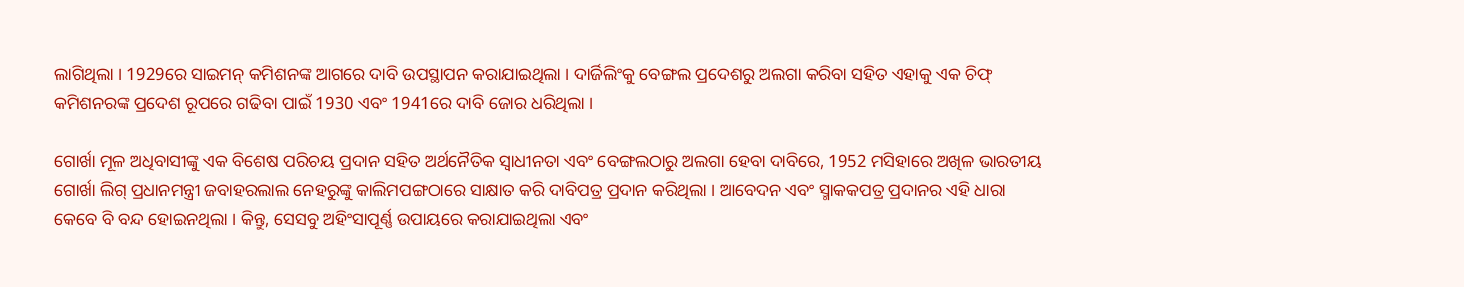ଲାଗିଥିଲା । 1929ରେ ସାଇମନ୍‌ କମିଶନଙ୍କ ଆଗରେ ଦାବି ଉପସ୍ଥାପନ କରାଯାଇଥିଲା । ଦାର୍ଜିଲିଂକୁ ବେଙ୍ଗଲ ପ୍ରଦେଶରୁ ଅଲଗା କରିବା ସହିତ ଏହାକୁ ଏକ ଚିଫ୍‌ କମିଶନରଙ୍କ ପ୍ରଦେଶ ରୂପରେ ଗଢିବା ପାଇଁ 1930 ଏବଂ 1941ରେ ଦାବି ଜୋର ଧରିଥିଲା ।

ଗୋର୍ଖା ମୂଳ ଅଧିବାସୀଙ୍କୁ ଏକ ବିଶେଷ ପରିଚୟ ପ୍ରଦାନ ସହିତ ଅର୍ଥନୈତିକ ସ୍ବାଧୀନତା ଏବଂ ବେଙ୍ଗଲଠାରୁ ଅଲଗା ହେବା ଦାବିରେ, 1952 ମସିହାରେ ଅଖିଳ ଭାରତୀୟ ଗୋର୍ଖା ଲିଗ୍‌ ପ୍ରଧାନମନ୍ତ୍ରୀ ଜବାହରଲାଲ ନେହରୁଙ୍କୁ କାଲିମପଙ୍ଗଠାରେ ସାକ୍ଷାତ କରି ଦାବିପତ୍ର ପ୍ରଦାନ କରିଥିଲା । ଆବେଦନ ଏବଂ ସ୍ମାକକପତ୍ର ପ୍ରଦାନର ଏହି ଧାରା କେବେ ବି ବନ୍ଦ ହୋଇନଥିଲା । କିନ୍ତୁ, ସେସବୁ ଅହିଂସାପୂର୍ଣ୍ଣ ଉପାୟରେ କରାଯାଇଥିଲା ଏବଂ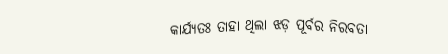କାର୍ଯ୍ୟତଃ ତାହା ଥିଲା ଝଡ଼ ପୂର୍ବର ନିରବତା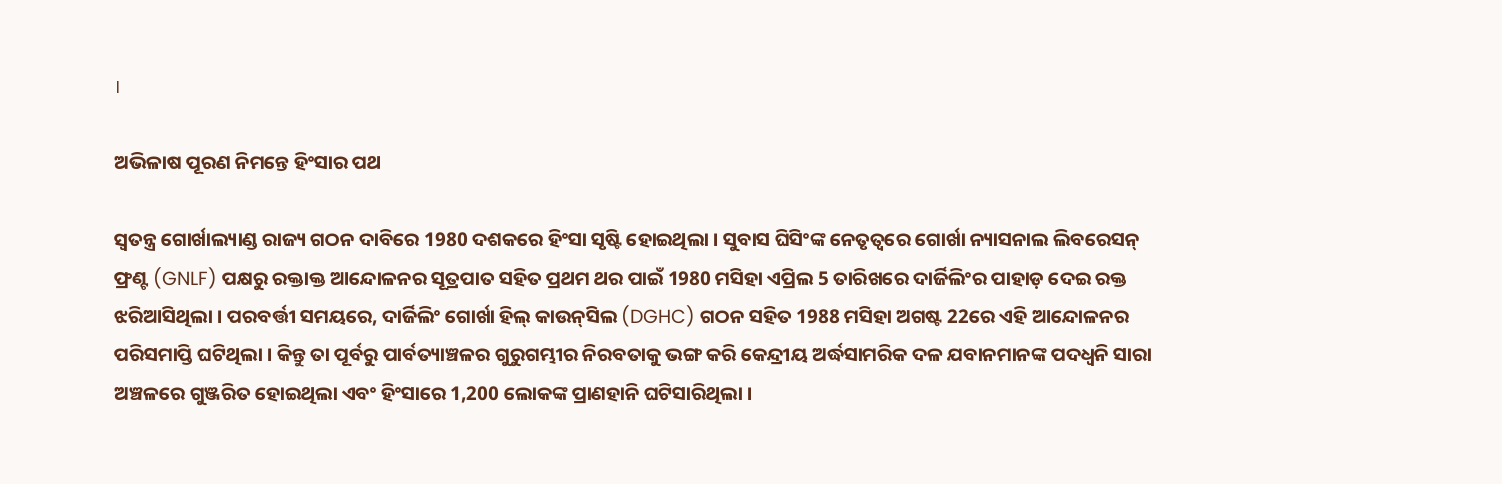।

ଅଭିଳାଷ ପୂରଣ ନିମନ୍ତେ ହିଂସାର ପଥ

ସ୍ବତନ୍ତ୍ର ଗୋର୍ଖାଲ୍ୟାଣ୍ଡ ରାଜ୍ୟ ଗଠନ ଦାବିରେ 1980 ଦଶକରେ ହିଂସା ସୃଷ୍ଟି ହୋଇଥିଲା । ସୁବାସ ଘିସିଂଙ୍କ ନେତୃତ୍ବରେ ଗୋର୍ଖା ନ୍ୟାସନାଲ ଲିବରେସନ୍‌ ଫ୍ରଣ୍ଟ (GNLF) ପକ୍ଷରୁ ରକ୍ତାକ୍ତ ଆନ୍ଦୋଳନର ସୂତ୍ରପାତ ସହିତ ପ୍ରଥମ ଥର ପାଇଁ 1980 ମସିହା ଏପ୍ରିଲ 5 ତାରିଖରେ ଦାର୍ଜିଲିଂର ପାହାଡ଼ ଦେଇ ରକ୍ତ ଝରିଆସିଥିଲା । ପରବର୍ତ୍ତୀ ସମୟରେ, ଦାର୍ଜିଲିଂ ଗୋର୍ଖା ହିଲ୍‌ କାଉନ୍‌ସିଲ (DGHC) ଗଠନ ସହିତ 1988 ମସିହା ଅଗଷ୍ଟ 22ରେ ଏହି ଆନ୍ଦୋଳନର ପରିସମାପ୍ତି ଘଟିଥିଲା । କିନ୍ତୁ ତା ପୂର୍ବରୁ ପାର୍ବତ୍ୟାଞ୍ଚଳର ଗୁରୁଗମ୍ଭୀର ନିରବତାକୁ ଭଙ୍ଗ କରି କେନ୍ଦ୍ରୀୟ ଅର୍ଦ୍ଧସାମରିକ ଦଳ ଯବାନମାନଙ୍କ ପଦଧ୍ବନି ସାରା ଅଞ୍ଚଳରେ ଗୁଞ୍ଜରିତ ହୋଇଥିଲା ଏବଂ ହିଂସାରେ 1,200 ଲୋକଙ୍କ ପ୍ରାଣହାନି ଘଟିସାରିଥିଲା ।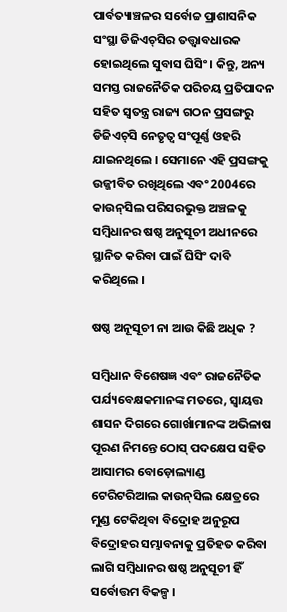ପାର୍ବତ୍ୟାଞ୍ଚଳର ସର୍ବୋଚ୍ଚ ପ୍ରାଶାସନିକ ସଂସ୍ଥା ଡିଜିଏଚ୍‌ସିର ତତ୍ତ୍ବାବଧାରକ ହୋଇଥିଲେ ସୁବାସ ଘିସିଂ । କିନ୍ତୁ, ଅନ୍ୟ ସମସ୍ତ ରାଜନୈତିକ ପରିଚୟ ପ୍ରତିପାଦନ ସହିତ ସ୍ବତନ୍ତ୍ର ରାଜ୍ୟ ଗଠନ ପ୍ରସଙ୍ଗରୁ ଡିଜିଏଚ୍‌ସି ନେତୃତ୍ବ ସଂପୂର୍ଣ୍ଣ ଓହରି ଯାଇନଥିଲେ । ସେମାନେ ଏହି ପ୍ରସଙ୍ଗକୁ ଉଜ୍ଜୀବିତ ରଖିଥିଲେ ଏବଂ 2004ରେ କାଉନ୍‌ସିଲ ପରିସରଭୁକ୍ତ ଅଞ୍ଚଳକୁ ସମ୍ବିଧାନର ଷଷ୍ଠ ଅନୁସୂଚୀ ଅଧୀନରେ ସ୍ଥାନିତ କରିବା ପାଇଁ ଘିସିଂ ଦାବି କରିଥିଲେ ।

ଷଷ୍ଠ ଅନୂସୂଚୀ ନା ଆଉ କିଛି ଅଧିକ ?

ସମ୍ବିଧାନ ବିଶେଷଜ୍ଞ ଏବଂ ରାଜନୈତିକ ପର୍ଯ୍ୟବେକ୍ଷକମାନଙ୍କ ମତରେ, ସ୍ବାୟତ୍ତ ଶାସନ ଦିଗରେ ଗୋର୍ଖାମାନଙ୍କ ଅଭିଳାଷ ପୂରଣ ନିମନ୍ତେ ଠୋସ୍‌ ପଦକ୍ଷେପ ସହିତ ଆସାମର ବୋଡ଼ୋଲ୍ୟାଣ୍ଡ ଟେରିଟରିଆଲ କାଉନ୍‌ସିଲ କ୍ଷେତ୍ରରେ ମୁଣ୍ଡ ଟେକିଥିବା ବିଦ୍ରୋହ ଅନୁରୂପ ବିଦ୍ରୋହର ସମ୍ଭାବନାକୁ ପ୍ରତିହତ କରିବା ଲାଗି ସମ୍ବିଧାନର ଷଷ୍ଠ ଅନୁସୂଚୀ ହିଁ ସର୍ବୋତ୍ତମ ବିକଳ୍ପ ।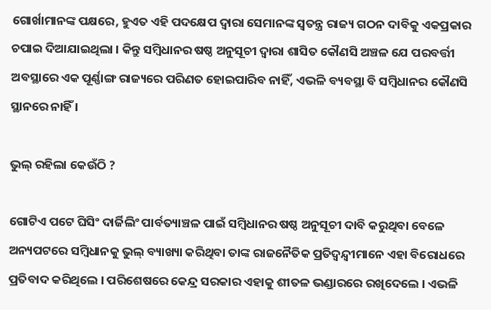ଗୋର୍ଖାମାନଙ୍କ ପକ୍ଷରେ, ହୁଏତ ଏହି ପଦକ୍ଷେପ ଦ୍ବାରା ସେମାନଙ୍କ ସ୍ବତନ୍ତ୍ର ରାଜ୍ୟ ଗଠନ ଦାବିକୁ ଏକପ୍ରକାର ଚପାଇ ଦିଆଯାଇଥିଲା । କିନ୍ତୁ ସମ୍ବିଧାନର ଷଷ୍ଠ ଅନୁସୂଚୀ ଦ୍ବାରା ଶାସିତ କୌଣସି ଅଞ୍ଚଳ ଯେ ପରବର୍ତ୍ତୀ ଅବସ୍ଥାରେ ଏକ ପୂର୍ଣ୍ଣାଙ୍ଗ ରାଜ୍ୟରେ ପରିଣତ ହୋଇପାରିବ ନାହିଁ, ଏଭଳି ବ୍ୟବସ୍ଥା ବି ସମ୍ବିଧାନର କୌଣସି ସ୍ଥାନରେ ନାହିଁ ।

ଭୁଲ୍‌ ରହିଲା କେଉଁଠି ?

ଗୋଟିଏ ପଟେ ଘିସିଂ ଦାର୍ଜିଲିଂ ପାର୍ବତ୍ୟାଞ୍ଚଳ ପାଇଁ ସମ୍ବିଧାନର ଷଷ୍ଠ ଅନୁସୂଚୀ ଦାବି କରୁଥିବା ବେଳେ ଅନ୍ୟପଟରେ ସମ୍ବିଧାନକୁ ଭୁଲ୍‌ ବ୍ୟାଖ୍ୟା କରିଥିବା ତାଙ୍କ ରାଜନୈତିକ ପ୍ରତିଦ୍ବନ୍ଦ୍ବୀମାନେ ଏହା ବିରୋଧରେ ପ୍ରତିବାଦ କରିଥିଲେ । ପରିଶେଷରେ କେନ୍ଦ୍ର ସରକାର ଏହାକୁ ଶୀତଳ ଭଣ୍ଡାରରେ ରଖିଦେଲେ । ଏଭଳି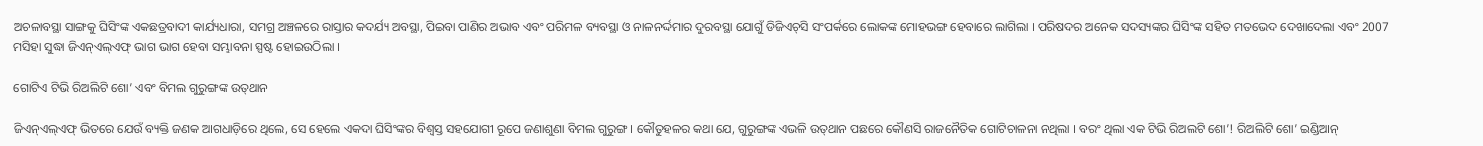ଅଚଳାବସ୍ଥା ସାଙ୍ଗକୁ ଘିସିଂଙ୍କ ଏକଛତ୍ରବାଦୀ କାର୍ଯ୍ୟଧାରା, ସମଗ୍ର ଅଞ୍ଚଳରେ ରାସ୍ତାର କଦର୍ଯ୍ୟ ଅବସ୍ଥା, ପିଇବା ପାଣିର ଅଭାବ ଏବଂ ପରିମଳ ବ୍ୟବସ୍ଥା ଓ ନାଳନର୍ଦ୍ଦମାର ଦୁରବସ୍ଥା ଯୋଗୁଁ ଡିଜିଏଚ୍‌ସି ସଂପର୍କରେ ଲୋକଙ୍କ ମୋହଭଙ୍ଗ ହେବାରେ ଲାଗିଲା । ପରିଷଦର ଅନେକ ସଦସ୍ୟଙ୍କର ଘିସିଂଙ୍କ ସହିତ ମତଭେଦ ଦେଖାଦେଲା ଏବଂ 2007 ମସିହା ସୁଦ୍ଧା ଜିଏନ୍‌ଏଲ୍‌ଏଫ୍‌ ଭାଗ ଭାଗ ହେବା ସମ୍ଭାବନା ସ୍ପଷ୍ଟ ହୋଇଉଠିଲା ।

ଗୋଟିଏ ଟିଭି ରିଅଲିଟି ଶୋ’ ଏବଂ ବିମଲ ଗୁରୁଙ୍ଗଙ୍କ ଉତ୍‌ଥାନ

ଜିଏନ୍‌ଏଲ୍‌ଏଫ୍‌ ଭିତରେ ଯେଉଁ ବ୍ୟକ୍ତି ଜଣକ ଆଗଧାଡ଼ିରେ ଥିଲେ, ସେ ହେଲେ ଏକଦା ଘିସିଂଙ୍କର ବିଶ୍ବସ୍ତ ସହଯୋଗୀ ରୂପେ ଜଣାଶୁଣା ବିମଲ ଗୁରୁଙ୍ଗ । କୌତୁହଳର କଥା ଯେ, ଗୁରୁଙ୍ଗଙ୍କ ଏଭଳି ଉତ୍‌ଥାନ ପଛରେ କୌଣସି ରାଜନୈତିକ ଗୋଟିଚାଳନା ନଥିଲା । ବରଂ ଥିଲା ଏକ ଟିଭି ରିଅଲଟି ଶୋ’! ରିଅଲିଟି ଶୋ’ ଇଣ୍ଡିଆନ୍‌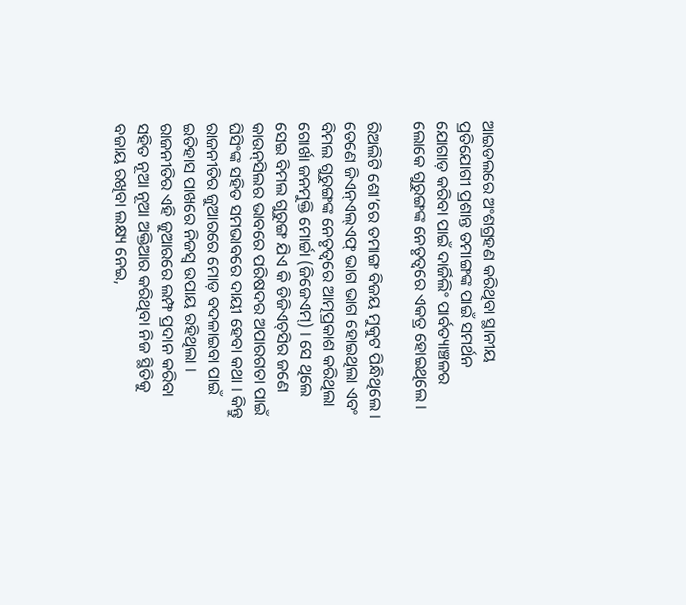ଆଇଡଲରେ ଅଂଶଗ୍ରହଣ କରିଥିବା ସ୍ଥାନୀୟ ପ୍ରତିଯୋଗୀ ପ୍ରଶାନ୍ତ ତମାଙ୍ଗଙ୍କ ପାଇଁ ସମର୍ଥନ ଯୋଗାଡ଼ କରିବା ପାଇଁ ଦାର୍ଜିଲିଂ ପାର୍ବତ୍ୟାଞ୍ଚଳର ଲୋକେ ଗୁରୁଙ୍ଗଙ୍କ ନେତୃତ୍ବରେ ଏକତ୍ର ହୋଇଥିଲେ ।

ରିଅଲିଟି ଶୋ’ରେ ତମାଙ୍ଗ ବିଜୟ ମୁକୁଟ ପିନ୍ଧିଥିଲେ । ତେଣେ ଜିଏନ୍‌ଏଲ୍‌ଏଫ୍‌ ଭାଗ ଭାଗ ହୋଇଥିଲା ଏବଂ ବିମଲ ଗୁରୁଙ୍ଗଙ୍କ ନେତୃତ୍ବରେ ଆତ୍ମପ୍ରକାଶ କରିଥିଲା ଗୋର୍ଖା ଜନମୁକ୍ତି ମୋର୍ଚ୍ଚା (ଜିଜେଏମ୍‌) । ସେ ଥିଲେ ସେଇ ବିମଲ ଗୁରୁଙ୍ଗ ଯିଏ କି ଡିଜିଏଚ୍‌ସିର ଜଣେ କାଉନ୍‌ସିଲର ଭାବରେ ପରିଷଦର ଅପାରଗତା ପାଇଁ ଘିସିଂଙ୍କ ସହିତ ସମଭାବରେ ଦାୟୀ ହେବା କଥା । କିନ୍ତୁ ରାଜନୀତିର ଜୁଆରରେ ମୋଡ଼ ବଦଳାଇବା ପାଇଁ ଇତିହାସ ପାଖରେ ନିଜସ୍ବ ଉପାୟ ରହିଥିଲା । ରାଜନୀତିର ଏହି ଜୁଆରରେ ଲମ୍ଫ ପ୍ରଦାନ କରିବା ସହିତ ନୂଆ ନୂଆ ଅକ୍ତିଆର କରିଥିବା ନିଜ ସ୍ଥିତିକୁ ବଜାୟ ରଖିବା ଲକ୍ଷ୍ୟ ନେଇ,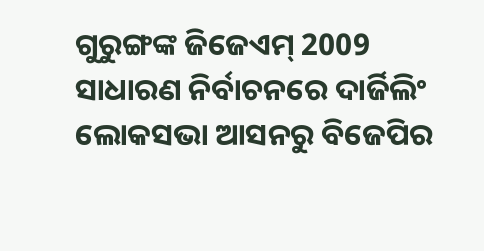ଗୁରୁଙ୍ଗଙ୍କ ଜିଜେଏମ୍‌ 2009 ସାଧାରଣ ନିର୍ବାଚନରେ ଦାର୍ଜିଲିଂ ଲୋକସଭା ଆସନରୁ ବିଜେପିର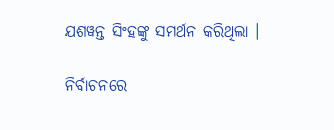ଯଶୱନ୍ତ ସିଂହଙ୍କୁ ସମର୍ଥନ କରିଥିଲା ।

ନିର୍ବାଚନରେ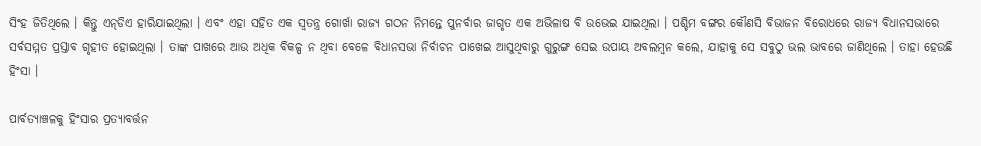ସିଂହ ଜିତିଥିଲେ । କିନ୍ତୁ ଏନ୍‌ଡିଏ ହାରିଯାଇଥିଲା । ଏବଂ ଏହା ସହିତ ଏକ ସ୍ବତନ୍ତ୍ର ଗୋର୍ଖା ରାଜ୍ୟ ଗଠନ ନିମନ୍ତେ ପୁନର୍ବାର ଜାଗୃତ ଏକ ଅଭିଳାଷ ବି ଉଭେଇ ଯାଇଥିଲା । ପଶ୍ଚିମ ବଙ୍ଗର କୌଣସି ବିଭାଜନ ବିରୋଧରେ ରାଜ୍ୟ ବିଧାନସଭାରେ ସର୍ବସମ୍ମତ ପ୍ରସ୍ତାବ ଗୃହୀତ ହୋଇଥିଲା । ତାଙ୍କ ପାଖରେ ଆଉ ଅଧିକ ବିକଳ୍ପ ନ ଥିବା ବେଳେ ବିଧାନସଭା ନିର୍ବାଚନ ପାଖେଇ ଆସୁଥିବାରୁ ଗୁରୁଙ୍ଗ ସେଇ ଉପାୟ ଅବଲମ୍ବନ କଲେ, ଯାହାକୁ ସେ ସବୁଠୁ ଭଲ ଭାବରେ ଜାଣିଥିଲେ । ତାହା ହେଉଛି ହିଂସା ।

ପାର୍ବତ୍ୟାଞ୍ଚଳକୁ ହିଂସାର ପ୍ରତ୍ୟାବର୍ତ୍ତନ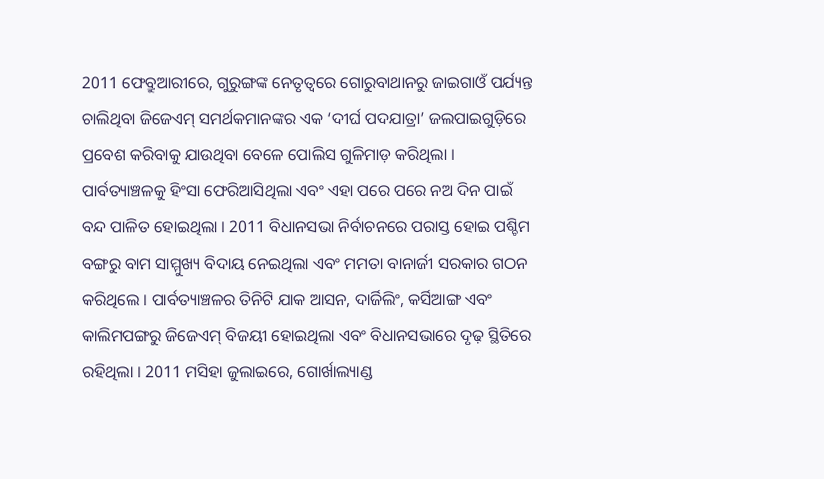2011 ଫେବ୍ରୁଆରୀରେ, ଗୁରୁଙ୍ଗଙ୍କ ନେତୃତ୍ବରେ ଗୋରୁବାଥାନରୁ ଜାଇଗାଓଁ ପର୍ଯ୍ୟନ୍ତ ଚାଲିଥିବା ଜିଜେଏମ୍‌ ସମର୍ଥକମାନଙ୍କର ଏକ ‘ଦୀର୍ଘ ପଦଯାତ୍ରା’ ଜଲପାଇଗୁଡ଼ିରେ ପ୍ରବେଶ କରିବାକୁ ଯାଉଥିବା ବେଳେ ପୋଲିସ ଗୁଳିମାଡ଼ କରିଥିଲା । ପାର୍ବତ୍ୟାଞ୍ଚଳକୁ ହିଂସା ଫେରିଆସିଥିଲା ଏବଂ ଏହା ପରେ ପରେ ନଅ ଦିନ ପାଇଁ ବନ୍ଦ ପାଳିତ ହୋଇଥିଲା । 2011 ବିଧାନସଭା ନିର୍ବାଚନରେ ପରାସ୍ତ ହୋଇ ପଶ୍ଚିମ ବଙ୍ଗରୁ ବାମ ସାମ୍ମୁଖ୍ୟ ବିଦାୟ ନେଇଥିଲା ଏବଂ ମମତା ବାନାର୍ଜୀ ସରକାର ଗଠନ କରିଥିଲେ । ପାର୍ବତ୍ୟାଞ୍ଚଳର ତିନିଟି ଯାକ ଆସନ, ଦାର୍ଜିଲିଂ, କର୍ସିଆଙ୍ଗ ଏବଂ କାଲିମପଙ୍ଗରୁ ଜିଜେଏମ୍‌ ବିଜୟୀ ହୋଇଥିଲା ଏବଂ ବିଧାନସଭାରେ ଦୃଢ଼ ସ୍ଥିତିରେ ରହିଥିଲା । 2011 ମସିହା ଜୁଲାଇରେ, ଗୋର୍ଖାଲ୍ୟାଣ୍ଡ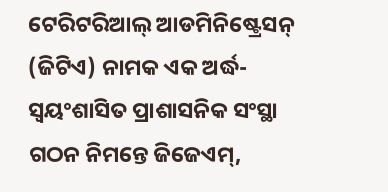ଟେରିଟରିଆଲ୍‌ ଆଡମିନିଷ୍ଟ୍ରେସନ୍‌ (ଜିଟିଏ) ନାମକ ଏକ ଅର୍ଦ୍ଧ-ସ୍ବୟଂଶାସିତ ପ୍ରାଶାସନିକ ସଂସ୍ଥା ଗଠନ ନିମନ୍ତେ ଜିଜେଏମ୍‌,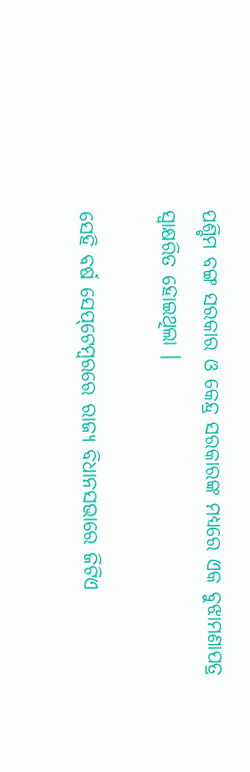ପଶ୍ଚିମ ବଙ୍ଗ ସରକାର ଓ କେନ୍ଦ୍ର ସରକାରଙ୍କ ମଧ୍ୟରେ ଏକ ବୁଝାମଣାପତ୍ର ସ୍ବାକ୍ଷରିତ ହୋଇଥିଲା ।

ସେହି ବର୍ଷ ସେପ୍‌ଟେମ୍ବରରେ ରାଜ୍ୟ ବିଧାନସଭାରେ ଜିଟିଏ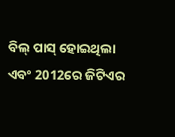ବିଲ୍‌ ପାସ୍‌ ହୋଇଥିଲା ଏବଂ 2012ରେ ଜିଟିଏର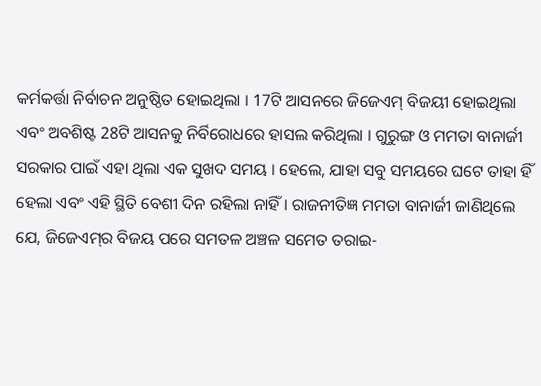କର୍ମକର୍ତ୍ତା ନିର୍ବାଚନ ଅନୁଷ୍ଠିତ ହୋଇଥିଲା । 17ଟି ଆସନରେ ଜିଜେଏମ୍‌ ବିଜୟୀ ହୋଇଥିଲା ଏବଂ ଅବଶିଷ୍ଟ 28ଟି ଆସନକୁ ନିର୍ବିରୋଧରେ ହାସଲ କରିଥିଲା । ଗୁରୁଙ୍ଗ ଓ ମମତା ବାନାର୍ଜୀ ସରକାର ପାଇଁ ଏହା ଥିଲା ଏକ ସୁଖଦ ସମୟ । ହେଲେ, ଯାହା ସବୁ ସମୟରେ ଘଟେ ତାହା ହିଁ ହେଲା ଏବଂ ଏହି ସ୍ଥିତି ବେଶୀ ଦିନ ରହିଲା ନାହିଁ । ରାଜନୀତିଜ୍ଞ ମମତା ବାନାର୍ଜୀ ଜାଣିଥିଲେ ଯେ, ଜିଜେଏମ୍‌ର ବିଜୟ ପରେ ସମତଳ ଅଞ୍ଚଳ ସମେତ ତରାଇ-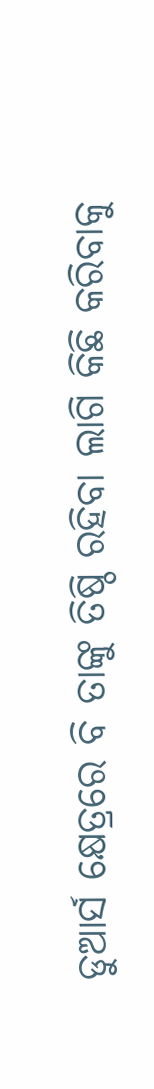ଡୁଆର୍ସ କ୍ଷେତ୍ରରେ ବି ତାଙ୍କୁ ତିଷ୍ଠି ରହିବା ଲାଗି କିଛି କରିବାକୁ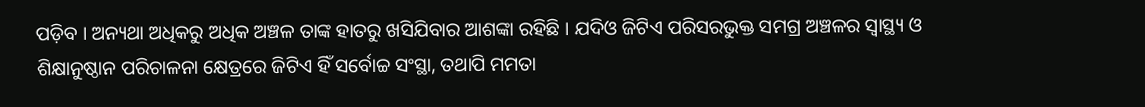ପଡ଼ିବ । ଅନ୍ୟଥା ଅଧିକରୁ ଅଧିକ ଅଞ୍ଚଳ ତାଙ୍କ ହାତରୁ ଖସିଯିବାର ଆଶଙ୍କା ରହିଛି । ଯଦିଓ ଜିଟିଏ ପରିସରଭୁକ୍ତ ସମଗ୍ର ଅଞ୍ଚଳର ସ୍ବାସ୍ଥ୍ୟ ଓ ଶିକ୍ଷାନୁଷ୍ଠାନ ପରିଚାଳନା କ୍ଷେତ୍ରରେ ଜିଟିଏ ହିଁ ସର୍ବୋଚ୍ଚ ସଂସ୍ଥା, ତଥାପି ମମତା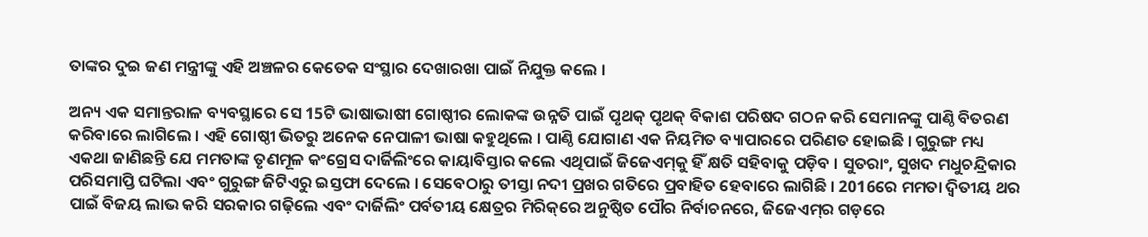ତାଙ୍କର ଦୁଇ ଜଣ ମନ୍ତ୍ରୀଙ୍କୁ ଏହି ଅଞ୍ଚଳର କେତେକ ସଂସ୍ଥାର ଦେଖାରଖା ପାଇଁ ନିଯୁକ୍ତ କଲେ ।

ଅନ୍ୟ ଏକ ସମାନ୍ତରାଳ ବ୍ୟବସ୍ଥାରେ ସେ 15ଟି ଭାଷାଭାଷୀ ଗୋଷ୍ଠୀର ଲୋକଙ୍କ ଉନ୍ନତି ପାଇଁ ପୃଥକ୍‌ ପୃଥକ୍‌ ବିକାଶ ପରିଷଦ ଗଠନ କରି ସେମାନଙ୍କୁ ପାଣ୍ଠି ବିତରଣ କରିବାରେ ଲାଗିଲେ । ଏହି ଗୋଷ୍ଠୀ ଭିତରୁ ଅନେକ ନେପାଳୀ ଭାଷା କହୁଥିଲେ । ପାଣ୍ଠି ଯୋଗାଣ ଏକ ନିୟମିତ ବ୍ୟାପାରରେ ପରିଣତ ହୋଇଛି । ଗୁରୁଙ୍ଗ ମଧ୍ୟ ଏକଥା ଜାଣିଛନ୍ତି ଯେ ମମତାଙ୍କ ତୃଣମୂଳ କଂଗ୍ରେସ ଦାର୍ଜିଲିଂରେ କାୟାବିସ୍ତାର କଲେ ଏଥିପାଇଁ ଜିଜେଏମ୍‌କୁ ହିଁ କ୍ଷତି ସହିବାକୁ ପଡ଼ିବ । ସୁତରାଂ, ସୁଖଦ ମଧୁଚନ୍ଦ୍ରିକାର ପରିସମାପ୍ତି ଘଟିଲା ଏବଂ ଗୁରୁଙ୍ଗ ଜିଟିଏରୁ ଇସ୍ତଫା ଦେଲେ । ସେବେଠାରୁ ତୀସ୍ତା ନଦୀ ପ୍ରଖର ଗତିରେ ପ୍ରବାହିତ ହେବାରେ ଲାଗିଛି । 2016ରେ ମମତା ଦ୍ବିତୀୟ ଥର ପାଇଁ ବିଜୟ ଲାଭ କରି ସରକାର ଗଢ଼ିଲେ ଏବଂ ଦାର୍ଜିଲିଂ ପର୍ବତୀୟ କ୍ଷେତ୍ରର ମିରିକ୍‌ରେ ଅନୁଷ୍ଠିତ ପୌର ନିର୍ବାଚନରେ, ଜିଜେଏମ୍‌ର ଗଡ଼ରେ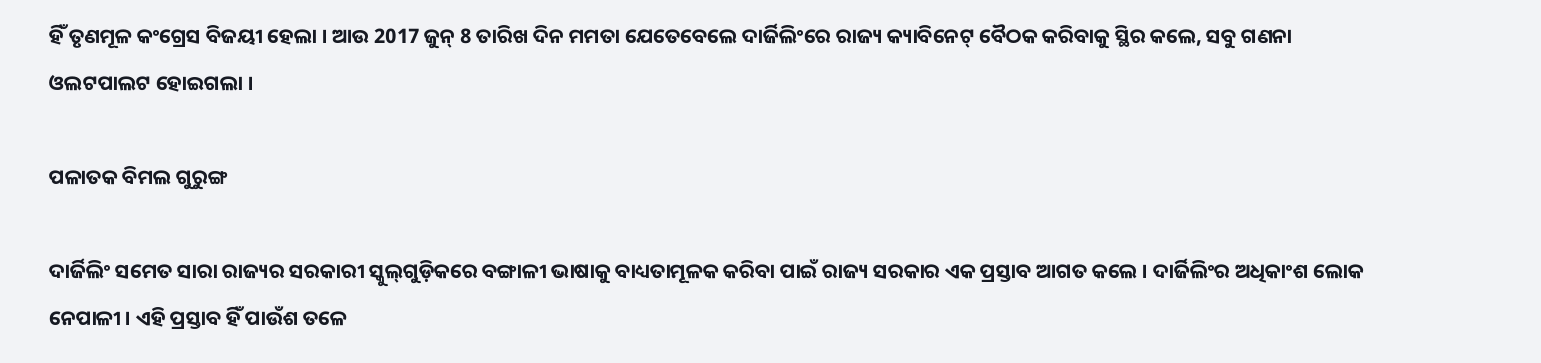ହିଁ ତୃଣମୂଳ କଂଗ୍ରେସ ବିଜୟୀ ହେଲା । ଆଉ 2017 ଜୁନ୍‌ 8 ତାରିଖ ଦିନ ମମତା ଯେତେବେଲେ ଦାର୍ଜିଲିଂରେ ରାଜ୍ୟ କ୍ୟାବିନେଟ୍‌ ବୈଠକ କରିବାକୁ ସ୍ଥିର କଲେ, ସବୁ ଗଣନା ଓଲଟପାଲଟ ହୋଇଗଲା ।

ପଳାତକ ବିମଲ ଗୁରୁଙ୍ଗ

ଦାର୍ଜିଲିଂ ସମେତ ସାରା ରାଜ୍ୟର ସରକାରୀ ସ୍କୁଲ୍‌ଗୁଡ଼ିକରେ ବଙ୍ଗାଳୀ ଭାଷାକୁ ବାଧ୍ୟତାମୂଳକ କରିବା ପାଇଁ ରାଜ୍ୟ ସରକାର ଏକ ପ୍ରସ୍ତାବ ଆଗତ କଲେ । ଦାର୍ଜିଲିଂର ଅଧିକାଂଶ ଲୋକ ନେପାଳୀ । ଏହି ପ୍ରସ୍ତାବ ହିଁ ପାଉଁଶ ତଳେ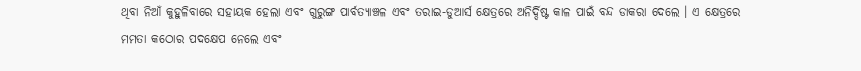ଥିବା ନିଆଁ କୁହୁଳିବାରେ ସହାୟକ ହେଲା ଏବଂ ଗୁରୁଙ୍ଗ ପାର୍ବତ୍ୟାଞ୍ଚଳ ଏବଂ ତରାଇ-ଡୁଆର୍ସ କ୍ଷେତ୍ରରେ ଅନିର୍ଦ୍ଦିଷ୍ଟ କାଳ ପାଇଁ ବନ୍ଦ ଡାକରା ଦେଲେ । ଏ କ୍ଷେତ୍ରରେ ମମତା କଠୋର ପଦକ୍ଷେପ ନେଲେ ଏବଂ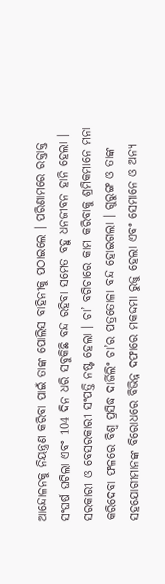ଆନ୍ଦୋଳନକୁ ନିୟନ୍ତ୍ରଣ କରିବା ପାଇଁ ତାଙ୍କ ପୋଲିସ ବାହିନୀକୁ ପଠାଇଲେ । ପରିଣାମରେ ରକ୍ତାକ୍ତ ସଂଘର୍ଷ ଘଟିଲା ଏବଂ 104 ଦିନ ଧରି ସବୁକିଛି ବନ୍ଦ ରହିବା ସମେତ ବହୁ ଧନଜୀବନ ହାନି ହେଲା । ସରକାରୀ ଓ ବେସରକାରୀ ସଂପତ୍ତି ନଷ୍ଟ ହେଲା । ଚା’ ବଗିଚାରେ କାମ କରିବାକୁ ଶ୍ରମିକମାନେ ମନା କରିଦେବା ଫଳରେ ବିଶ୍ବ ପ୍ରସିଦ୍ଧ ଦାର୍ଜିଲିଂ ଚା’ର ପତ୍ରତୋଳା ବନ୍ଦ ହୋଇଗଲା । ଗୁରୁଙ୍ଗ ଓ ତାଙ୍କ ସହଯୋଗୀମାନଙ୍କ ବିରୋଧରେ ବିଭିନ୍ନ ଦଫାରେ ମକଦ୍ଦମା ରୁଜୁ ହେଲା ଏବଂ ସେମାନେ ଓ ଅନ୍ୟ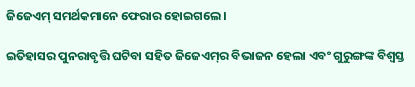ଜିଜେଏମ୍‌ ସମର୍ଥକମାନେ ଫେରାର ହୋଇଗଲେ ।

ଇତିହାସର ପୁନରାବୃତ୍ତି ଘଟିବା ସହିତ ଜିଜେଏମ୍‌ର ବିଭାଜନ ହେଲା ଏବଂ ଗୁରୁଙ୍ଗଙ୍କ ବିଶ୍ବସ୍ତ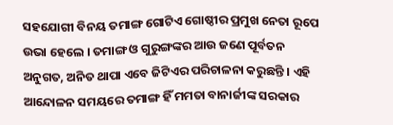ସହଯୋଗୀ ବିନୟ ତମାଙ୍ଗ ଗୋଟିଏ ଗୋଷ୍ଠୀର ପ୍ରମୁଖ ନେତା ରୂପେ ଉଭା ହେଲେ । ତମାଙ୍ଗ ଓ ଗୁରୁଙ୍ଗଙ୍କର ଆଉ ଜଣେ ପୂର୍ବତନ ଅନୁଗତ, ଅନିତ ଥାପା ଏବେ ଜିଟିଏର ପରିଚାଳନା କରୁଛନ୍ତି । ଏହି ଆନ୍ଦୋଳନ ସମୟରେ ତମାଙ୍ଗ ହିଁ ମମତା ବାନାର୍ଜୀଙ୍କ ସରକାର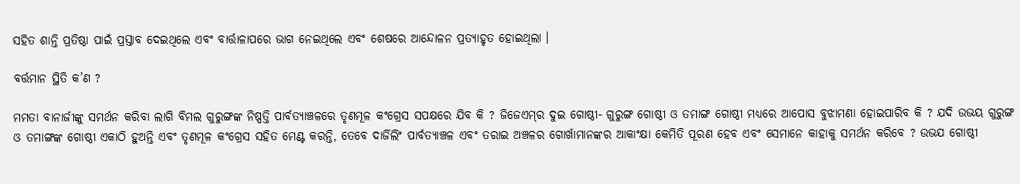ସହିତ ଶାନ୍ତି ପ୍ରତିଷ୍ଠା ପାଇଁ ପ୍ରସ୍ତାବ ଦେଇଥିଲେ ଏବଂ ବାର୍ତ୍ତାଳାପରେ ଭାଗ ନେଇଥିଲେ ଏବଂ ଶେଷରେ ଆନ୍ଦୋଳନ ପ୍ରତ୍ୟାହୃତ ହୋଇଥିଲା ।

ବର୍ତ୍ତମାନ ସ୍ଥିତି କ’ଣ ?

ମମତା ବାନାର୍ଜୀଙ୍କୁ ସମର୍ଥନ କରିବା ଲାଗି ବିମଲ ଗୁରୁଙ୍ଗଙ୍କ ନିଷ୍ପତ୍ତି ପାର୍ବତ୍ୟାଞ୍ଚଳରେ ତୃଣମୂଳ କଂଗ୍ରେସ ସପକ୍ଷରେ ଯିବ କି ? ଜିଜେଏମ୍‌ର ଦୁଇ ଗୋଷ୍ଠୀ- ଗୁରୁଙ୍ଗ ଗୋଷ୍ଠୀ ଓ ତମାଙ୍ଗ ଗୋଷ୍ଠୀ ମଧ୍ୟରେ ଆପୋସ ବୁଝାମଣା ହୋଇପାରିବ କି ? ଯଦି ଉଭୟ ଗୁରୁଙ୍ଗ ଓ ତମାଙ୍ଗଙ୍କ ଗୋଷ୍ଠୀ ଏକାଠି ହୁଅନ୍ତି ଏବଂ ତୃଣମୂଳ କଂଗ୍ରେସ ସହିତ ମେଣ୍ଟ କରନ୍ତି, ତେବେ ଦାର୍ଜିଲିଂ ପାର୍ବତ୍ୟାଞ୍ଚଳ ଏବଂ ତରାଇ ଅଞ୍ଚଳର ଗୋର୍ଖାମାନଙ୍କର ଆକାଂକ୍ଷା କେମିତି ପୂରଣ ହେବ ଏବଂ ସେମାନେ କାହାକୁ ସମର୍ଥନ କରିବେ ? ଉଭଯ ଗୋଷ୍ଠୀ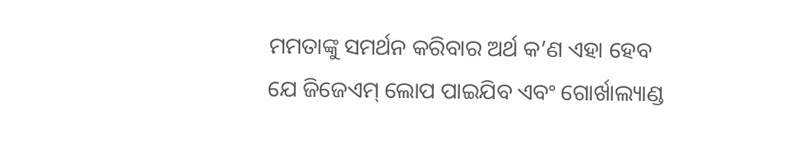ମମତାଙ୍କୁ ସମର୍ଥନ କରିବାର ଅର୍ଥ କ’ଣ ଏହା ହେବ ଯେ ଜିଜେଏମ୍‌ ଲୋପ ପାଇଯିବ ଏବଂ ଗୋର୍ଖାଲ୍ୟାଣ୍ଡ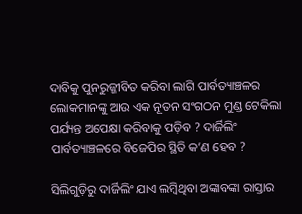ଦାବିକୁ ପୁନରୁଜ୍ଜୀବିତ କରିବା ଲାଗି ପାର୍ବତ୍ୟାଞ୍ଚଳର ଲୋକମାନଙ୍କୁ ଆଉ ଏକ ନୂତନ ସଂଗଠନ ମୁଣ୍ଡ ଟେକିଲା ପର୍ଯ୍ୟନ୍ତ ଅପେକ୍ଷା କରିବାକୁ ପଡ଼ିବ ? ଦାର୍ଜିଲିଂ ପାର୍ବତ୍ୟାଞ୍ଚଳରେ ବିଜେପିର ସ୍ଥିତି କ’ଣ ହେବ ?

ସିଲିଗୁଡ଼ିରୁ ଦାର୍ଜିଲିଂ ଯାଏ ଲମ୍ବିଥିବା ଅଙ୍କାବଙ୍କା ରାସ୍ତାର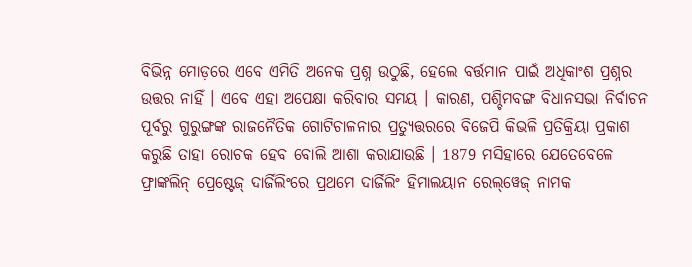ବିଭିନ୍ନ ମୋଡ଼ରେ ଏବେ ଏମିତି ଅନେକ ପ୍ରଶ୍ନ ଉଠୁଛି, ହେଲେ ବର୍ତ୍ତମାନ ପାଇଁ ଅଧିକାଂଶ ପ୍ରଶ୍ନର ଉତ୍ତର ନାହିଁ । ଏବେ ଏହା ଅପେକ୍ଷା କରିବାର ସମୟ । କାରଣ, ପଶ୍ଚିମବଙ୍ଗ ବିଧାନସଭା ନିର୍ବାଚନ ପୂର୍ବରୁ ଗୁରୁଙ୍ଗଙ୍କ ରାଜନୈତିକ ଗୋଟିଚାଳନାର ପ୍ରତ୍ୟୁତ୍ତରରେ ବିଜେପି କିଭଳି ପ୍ରତିକ୍ରିୟା ପ୍ରକାଶ କରୁଛି ତାହା ରୋଚକ ହେବ ବୋଲି ଆଶା କରାଯାଉଛି । 1879 ମସିହାରେ ଯେତେବେଳେ ଫ୍ରାଙ୍କଲିନ୍‌ ପ୍ରେଷ୍ଟେଜ୍‌ ଦାର୍ଜିଲିଂରେ ପ୍ରଥମେ ଦାର୍ଜିଲିଂ ହିମାଲୟାନ ରେଲ୍‌ୱେଜ୍‌ ନାମକ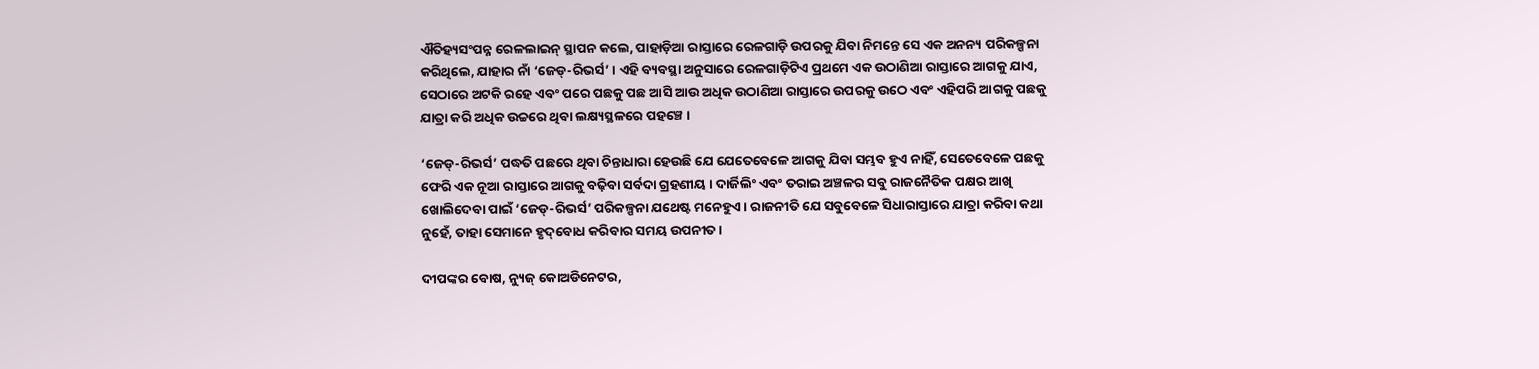ଐତିହ୍ୟସଂପନ୍ନ ରେଳଲାଇନ୍‌ ସ୍ଥାପନ କଲେ, ପାହାଡ଼ିଆ ରାସ୍ତାରେ ରେଳଗାଡ଼ି ଉପରକୁ ଯିବା ନିମନ୍ତେ ସେ ଏକ ଅନନ୍ୟ ପରିକଳ୍ପନା କରିଥିଲେ, ଯାହାର ନାଁ ‘ଜେଡ୍‌-ରିଭର୍ସ’ । ଏହି ବ୍ୟବସ୍ଥା ଅନୁସାରେ ରେଳଗାଡ଼ିଟିଏ ପ୍ରଥମେ ଏକ ଉଠାଣିଆ ରାସ୍ତାରେ ଆଗକୁ ଯାଏ, ସେଠାରେ ଅଟକି ରହେ ଏବଂ ପରେ ପଛକୁ ପଛ ଆସି ଆଉ ଅଧିକ ଉଠାଣିଆ ରାସ୍ତାରେ ଉପରକୁ ଉଠେ ଏବଂ ଏହିପରି ଆଗକୁ ପଛକୁ ଯାତ୍ରା କରି ଅଧିକ ଉଚ୍ଚରେ ଥିବା ଲକ୍ଷ୍ୟସ୍ଥଳରେ ପହଞ୍ଚେ ।

‘ଜେଡ୍‌-ରିଭର୍ସ’ ପଦ୍ଧତି ପଛରେ ଥିବା ଚିନ୍ତାଧାରା ହେଉଛି ଯେ ଯେତେବେଳେ ଆଗକୁ ଯିବା ସମ୍ଭବ ହୁଏ ନାହିଁ, ସେତେବେଳେ ପଛକୁ ଫେରି ଏକ ନୂଆ ରାସ୍ତାରେ ଆଗକୁ ବଢ଼ିବା ସର୍ବଦା ଗ୍ରହଣୀୟ । ଦାର୍ଜିଲିଂ ଏବଂ ତରାଇ ଅଞ୍ଚଳର ସବୁ ରାଜନୈତିକ ପକ୍ଷର ଆଖି ଖୋଲିଦେବା ପାଇଁ ‘ଜେଡ୍‌-ରିଭର୍ସ’ ପରିକଳ୍ପନା ଯଥେଷ୍ଟ ମନେହୁଏ । ରାଜନୀତି ଯେ ସବୁବେଳେ ସିଧାରାସ୍ତାରେ ଯାତ୍ରା କରିବା କଥା ନୁହେଁ, ତାହା ସେମାନେ ହୃଦ୍‌ବୋଧ କରିବାର ସମୟ ଉପନୀତ ।

ଦୀପଙ୍କର ବୋଷ, ନ୍ୟୁଜ୍‌ କୋଅଡିନେଟର,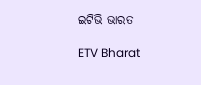ଇଟିଭି ଭାରତ

ETV Bharat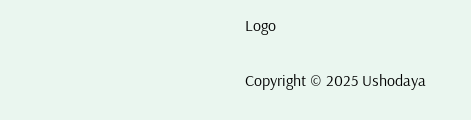Logo

Copyright © 2025 Ushodaya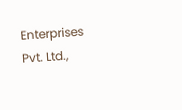Enterprises Pvt. Ltd.,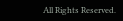All Rights Reserved.